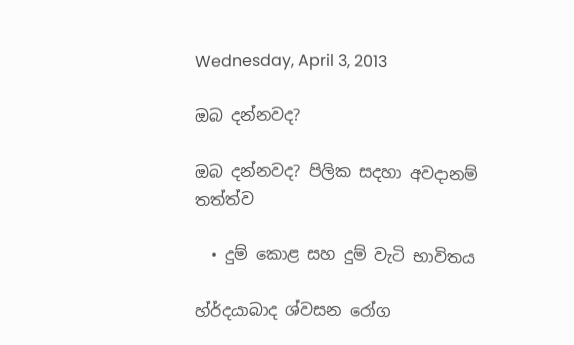Wednesday, April 3, 2013

ඔබ දන්නවද?

ඔබ දන්නවද? පිලික සදහා අවදානම් තත්ත්ව

  • දුම් කොළ සහ දුම් වැටි භාවිතය

හ්ර්දයාබාද ශ්වසන රෝග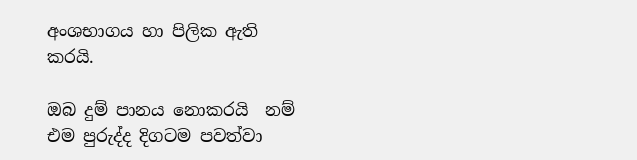අංශභාගය හා පිලික ඇති කරයි.

ඔබ දුම් පානය නොකරයි  නම් එම පුරුද්ද දිගටම පවත්වා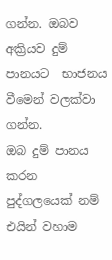ගන්න. ඔබව අක්‍රියව දුම් පානයට  භාජනය වීමෙන් වලක්වා ගන්න.
ඔබ දුම් පානය කරන පුද්ගලයෙක් නම් එයින් වහාම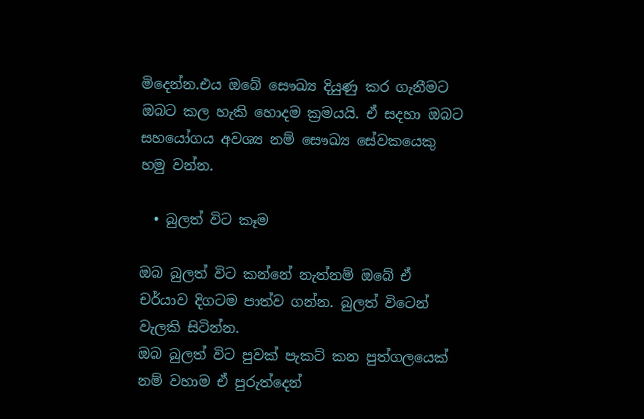මිදෙන්න.එය ඔබේ සෞඛ්‍ය දියුණු කර ගැනීමට ඔබට කල හැකි හොදම ක්‍රමයයි. ඒ සදහා ඔබට සහයෝගය අවශ්‍ය නම් සෞඛ්‍ය සේවකයෙකු හමු වන්න.

  • බුලත් විට කෑම

ඔබ බුලත් විට කන්නේ නැත්නම් ඔබේ ඒ චර්යාව දිගටම පාත්ව ගන්න. බුලත් විටෙන් වැලකි සිටින්න.
ඔබ බුලත් විට පුවක් පැකට් කන පුත්ගලයෙක් නම් වහාම ඒ පුරුත්දෙන්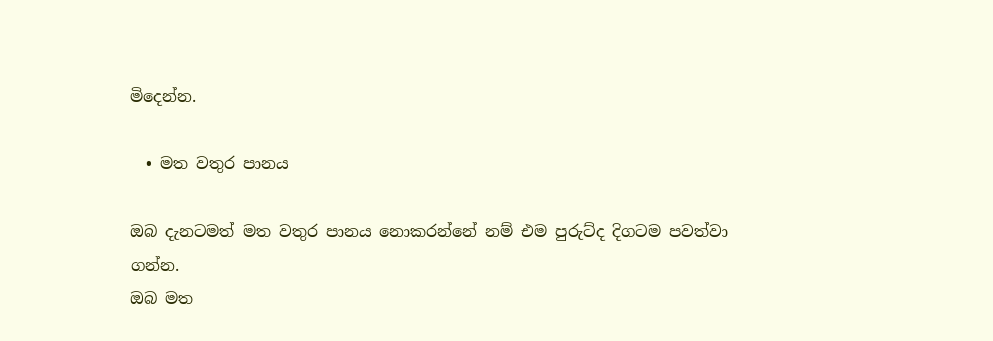මිදෙන්න.

  • මත වතුර පානය

ඔබ දැනටමත් මත වතුර පානය නොකරන්නේ නම් එම පුරුට්ද දිගටම පවත්වා ගන්න.
ඔබ මත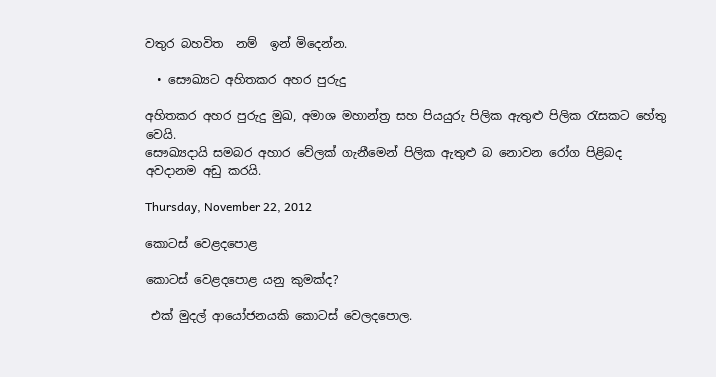වතුර බහවිත  නම්  ඉන් මිදෙන්න.

  • සෞඛ්‍යට අහිතකර අහර පුරුදු

අහිතකර අහර පුරුදු මුඛ, අමාශ මහාන්ත්‍ර සහ පියයුරු පිලික ඇතුළු පිලික රැසකට හේතු වෙයි.
සෞඛ්‍යදායි සමබර අහාර වේලක් ගැනීමෙන් පිලික ඇතුළු බ නොවන රෝග පිළිබද අවදානම අඩු කරයි.

Thursday, November 22, 2012

කොටස් වෙළදපොළ

කොටස් වෙළදපොළ යනු කුමක්ද?

 එක් මුදල් ආයෝජනයකි කොටස් වෙලදපොල.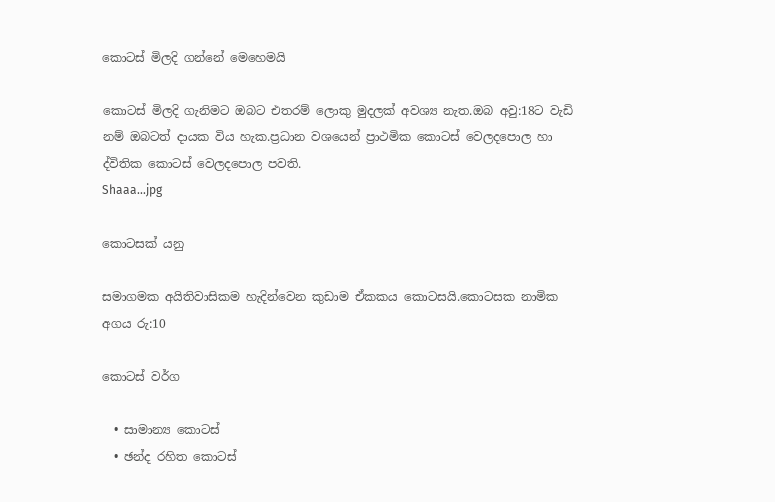කොටස් මිලදි ගන්නේ මෙහෙමයි

කොටස් මිලදි ගැනිමට ඔබට එතරම් ලොකු මුදලක් අවශ්‍ය නැත.ඔබ අවු:18ට වැඩි නම් ඔබටත් දායක විය හැක.ප්‍රධාන වශයෙන් ප්‍රාථමික කොටස් වෙලදපොල හා ද්විතික කොටස් වෙලදපොල පවති.
Shaaa...jpg

කොටසක් යනු

සමාගමක අයිතිවාසිකම හැදින්වෙන කුඩාම ඒකකය කොටසයි.කොටසක නාමික අගය රු:10

කොටස් වර්ග

  • සාමාන්‍ය කොටස්
  • ඡන්ද රහිත ‍කොටස්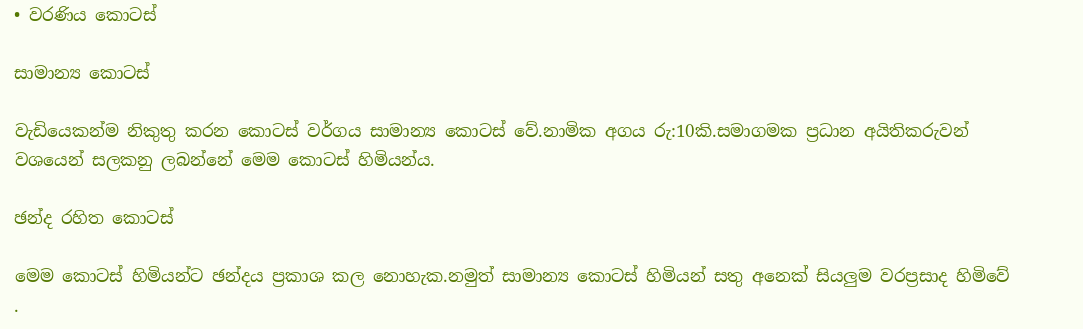• වරණිය කොටස්

සාමාන්‍ය කොටස්

වැඩියෙකන්ම නිකුතු කරන කොටස් වර්ගය සාමාන්‍ය කොටස් වේ.නාමික අගය රු:10කි.සමාගමක ප්‍රධාන අයිතිකරුවන් වශයෙන් සලකනු ලබන්නේ මෙම කොටස් හිමියන්ය.

ඡන්ද රහිත ‍කොටස්

මෙම කොටස් හිමියන්ට ඡන්දය ප්‍රකාශ කල නොහැක.නමුත් සාමාන්‍ය කොටස් හිමියන් සතු අනෙක් සියලුම වරප්‍රසාද හිමිවේ .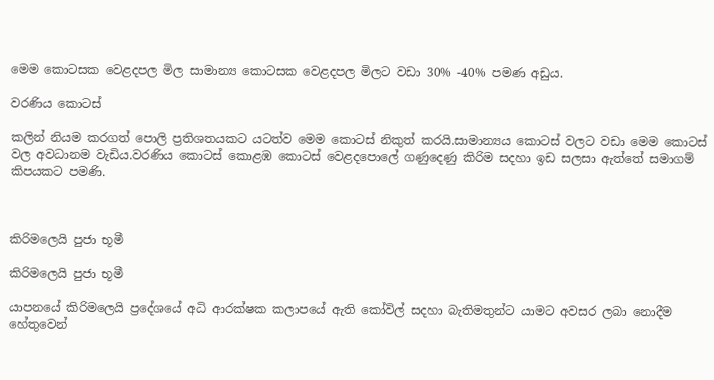මෙම කොටසක වෙළදපල මිල සාමාන්‍ය කොටසක වෙළදපල මිලට වඩා 30% -40% පමණ අඩුය.

වරණිය කොටස්

කලින් නියම කරගත් පොලි ප්‍රතිශතයකට යටත්ව මෙම කොටස් නිකුත් කරයි.සාමාන්‍යය කොටස් වලට වඩා මෙම කොටස් වල අවධානම වැඩිය.වරණිය කොටස් කොළඹ කොටස් වෙළද‍පොලේ ගණුදෙණු කිරිම සදහා ඉඩ සලසා ඇත්තේ සමාගම් කිපයකට පමණි.



කිරිමලෙයි පුජා භූමී

කිරිමලෙයි පුජා භූමී

යාපනයේ කිරිමලෙයි ප්‍රදේශයේ අධි ආරක්ෂක කලාපයේ ඇති කෝවිල් සදහා බැතිමතුන්ට යාමට අවසර ලබා නොදීම හේතුවෙන්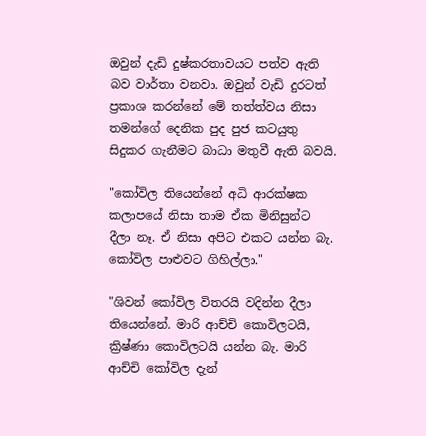ඔවුන් දැඩි දුෂ්කරතාවයට පත්ව ඇති බව වාර්තා වනවා. ඔවුන් වැඩි දුරටත් ප්‍රකාශ කරන්නේ මේ තත්ත්වය නිසා තමන්ගේ දෙනික පුද පුජ කටයුතු සිදුකර ගැනීමට බාධා මතුවී ඇති බවයි.

"කෝවිල තියෙන්නේ අධි ආරක්ෂක කලාපයේ නිසා තාම ඒක මිනිසුන්ට දීලා නෑ. ඒ නිසා අපිට එකට යන්න බැ. කෝවිල පාළුවට ගිහිල්ලා."

"ශිවන් කෝවිල විතරයි වදින්න දීලා තියෙන්නේ. මාරි ආච්චි කොවිලටයි, ක්‍රිෂ්ණා කොවිලටයි යන්න බැ. මාරි ආච්චි කෝවිල දැන්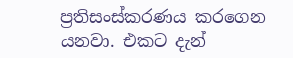ප්‍රතිසංස්කරණය කරගෙන යනවා. එකට දැන්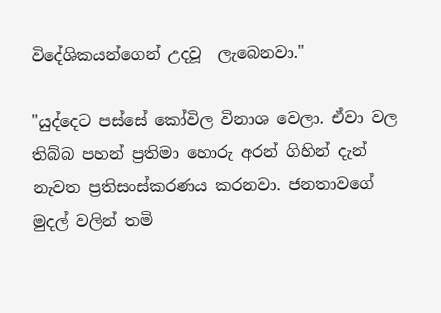විදේශිකයන්ගෙන් උදවූ  ලැබෙනවා."

"යුද්දෙට පස්සේ කෝවිල විනාශ වෙලා. ඒවා වල තිබ්බ පහන් ප්‍රතිමා හොරු අරන් ගිහින් දැන් නැවත ප්‍රතිසංස්කරණය කරනවා. ජනතාවගේ මුදල් වලින් තමි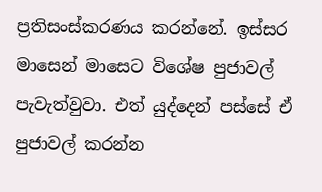ප්‍රතිසංස්කරණය කරන්නේ. ඉස්සර මාසෙන් මාසෙට විශේෂ පුජාවල් පැවැත්වුවා. එත් යුද්දෙන් පස්සේ ඒ පුජාවල් කරන්න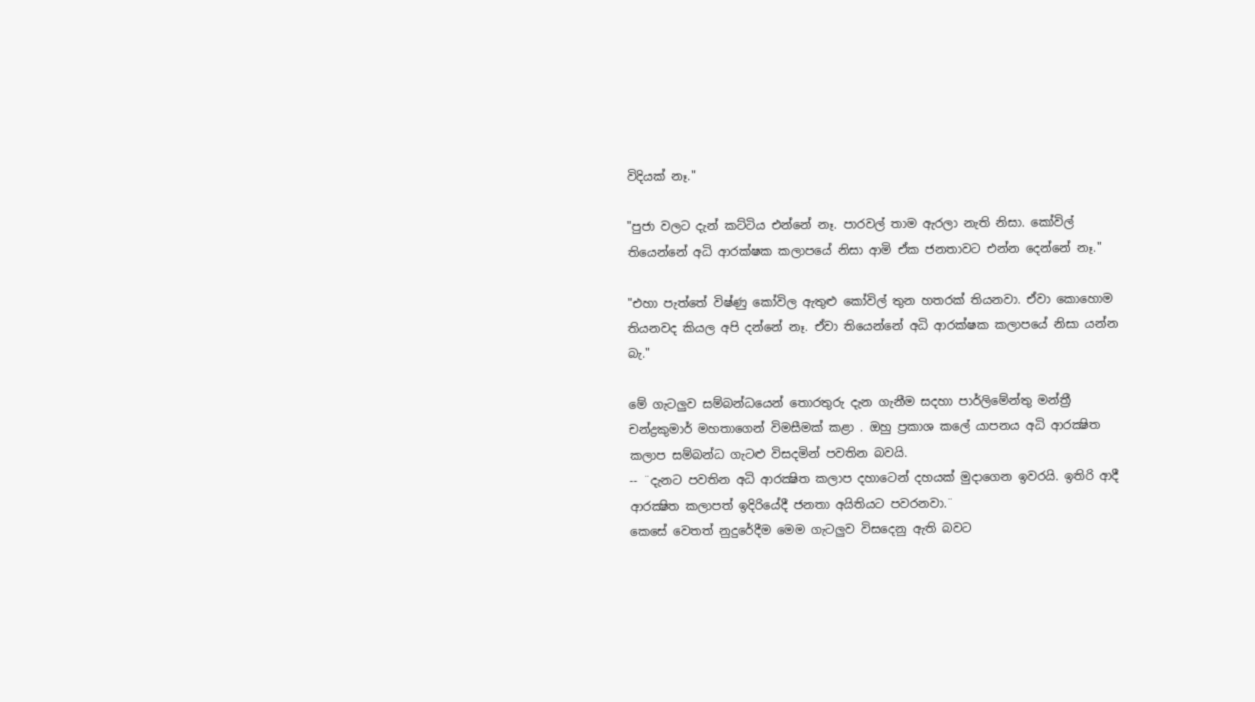විදියක් නෑ."

"පුජා වලට දැන් කට්ටිය එන්නේ නෑ. පාරවල් තාම ඇරලා නැති නිසා. කෝවිල් තියෙන්නේ අධි ආරක්ෂක කලාපයේ නිසා ආමි ඒක ජනතාවට එන්න දෙන්නේ නෑ."

"එහා පැත්තේ විෂ්ණු කෝවිල ඇතුළු කෝවිල් තුන හතරක් තියනවා. ඒවා කොහොම තියනවද කියල අපි දන්නේ නෑ. ඒවා තියෙන්නේ අධි ආරක්ෂක කලාපයේ නිසා යන්න බැ."

මේ ගැටලුව සම්බන්ධයෙන් තොරතුරු දැන ගැනීම සදහා පාර්ලිමේන්තු මන්ත්‍රී චන්ද්‍රකුමාර් මහතාගෙන් විමසීමක් කළා . ඔහු ප්‍රකාශ කලේ යාපනය අධි ආරක්‍ෂිත කලාප සම්බන්ධ ගැටළු විසදමින් පවතින බවයි.
-- ¨දැනට පවතින අධි ආරක්‍ෂිත කලාප දහාටෙන් දහයක් මුදාගෙන ඉවරයි. ඉතිරි ආදී ආරක්‍ෂිත කලාපත් ඉදිරියේදී ජනතා අයිතියට පවරනවා.¨
කෙසේ වෙතත් නුදුරේදීම මෙම ගැටලුව විසදෙනු ඇති බවට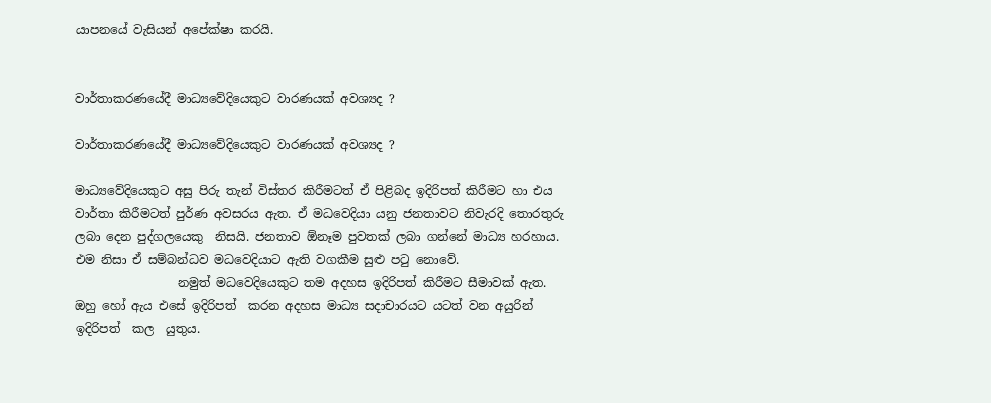යාපනයේ වැසියන් අපේක්ෂා කරයි.


වාර්තාකරණයේදී මාධ්‍යවේදියෙකුට වාරණයක් අවශ්‍යද ?

වාර්තාකරණයේදී මාධ්‍යවේදියෙකුට වාරණයක් අවශ්‍යද ?

මාධ්‍යවේදියෙකුට අසු පිරු තැන් විස්තර කිරීමටත් ඒ පිළිබද ඉදිරිපත් කිරීමට හා එය වාර්තා කිරීමටත් පුර්ණ අවසරය ඇත. ඒ මධවෙදියා යනු ජනතාවට නිවැරදි තොරතුරු ලබා දෙන පුද්ගලයෙකු  නිසයි. ජනතාව ඕනෑම පුවතක් ලබා ගන්නේ මාධ්‍ය හරහාය. එම නිසා ඒ සම්බන්ධව මධවෙදියාට ඇති වගකීම සුළු පටු නොවේ.
                 නමුත් මධවෙදියෙකුට තම අදහස ඉදිරිපත් කිරීමට සීමාවක් ඇත. ඔහු හෝ ඇය එසේ ඉදිරිපත්  කරන අදහස මාධ්‍ය සදාචාරයට යටත් වන අයුරින් ඉදිරිපත්  කල  යුතුය.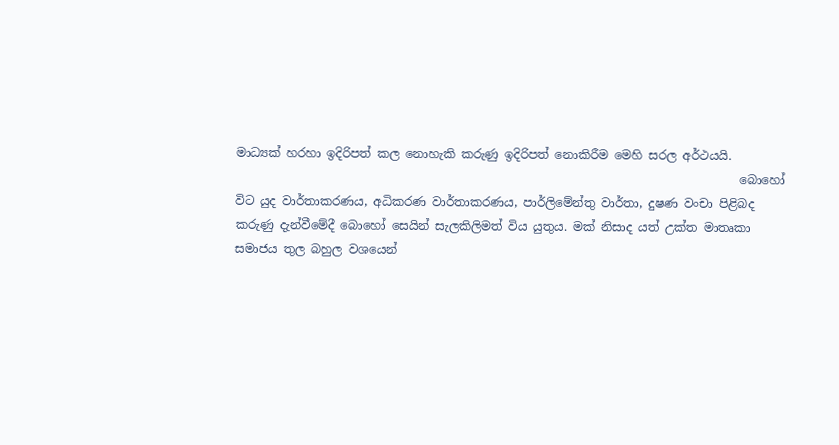මාධ්‍යක් හරහා ඉදිරිපත් කල නොහැකි කරුණු ඉදිරිපත් නොකිරීම මෙහි සරල අර්ථයයි.
                                                                                    බොහෝ විට යුද වාර්තාකරණය, අධිකරණ වාර්තාකරණය, පාර්ලිමේන්තු වාර්තා, දුෂණ වංචා පිළිබද කරුණු දැන්වීමේදී බොහෝ සෙයින් සැලකිලිමත් විය යුතුය. මක් නිසාද යත් උක්ත මාතෘකා සමාජය තුල බහුල වශයෙන්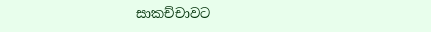සාකච්චාවට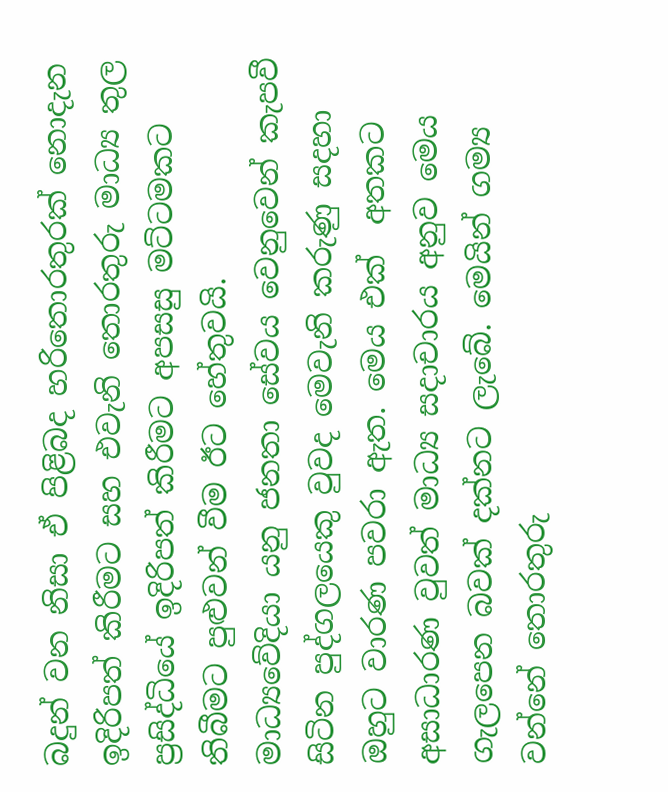බදුන් වන නිසා ඒ පිළිබද හරිතොරතුරක් නොදැන ඉදිරිපත් කිරීමට සහ එවැනි තොරතුරු මාධ්‍ය තුල ප්‍රසිද්ධියේ ඉදිරිපත් කිරීමට අපසසු මට්ටමකට තිබීමට පුළුවන් වීම ඊට හේතුවයි.
මාධ්‍යවේදියා යනු ජනතා සේවය වෙනුවෙන් කැපවී සිටින පුද්ගලයෙකු වුවද මෙවැනි කරුණු සදහා ඔහුට වාරණ පවරා ඇත. මෙය එක්  අතකට අසාධාරණ වුවත් මාධ්‍ය සදාචාරය අනුව මෙය ගැලපෙන බවක් දක්නට ලැබේ. මෙයින් ගම්‍ය වන්නේ තොරතුරු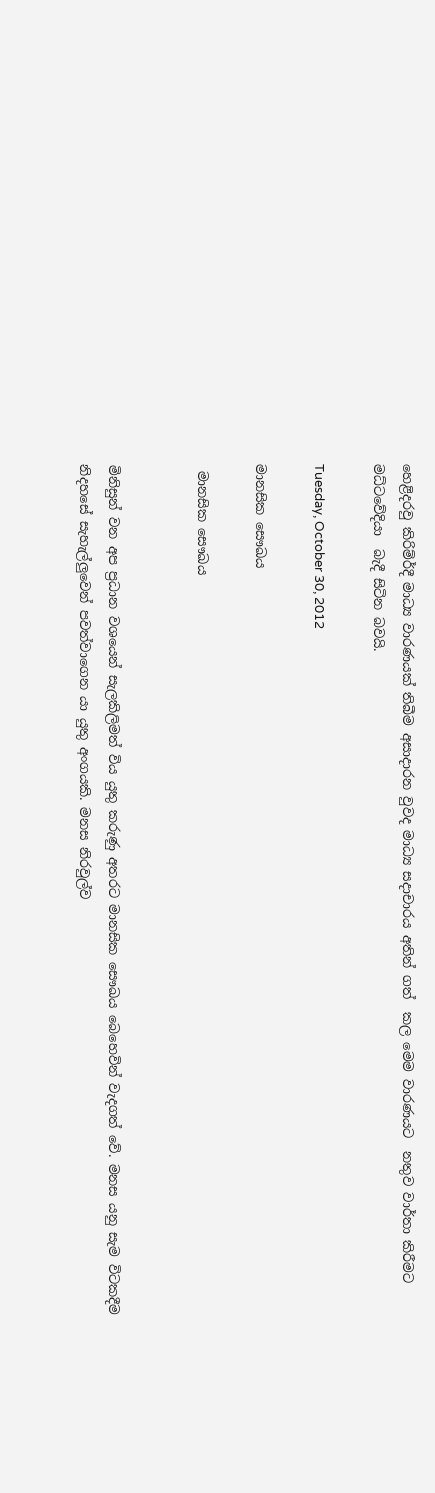හෙළිදරවු කිරිම්ර්දී මාධ්‍ය වාරණයක් තිබීම අසාදාරන වුවද මාධ්‍ය සදාචාරය අතින් ගත්  කල මෙම වාරණයට  නතුව වාර්තා කිරීමට මධ්ටවේදියා  බැදී සිටින බවයි.

Tuesday, October 30, 2012

මානසික සෞඛය

 මානසික සෞඛය


මිනිසුන් වන අප ප්‍රධාන වශයෙන් සැලකිලිමත් විය යුතු කරුණු අතරට මානසික සෞඛය බෙහෙවින් වැදගත් වේ. මනස යනු සැම විටකදීම නිදහසේ සැහැල්ලුවෙන් පවත්වාගෙන යා යුතු අංගයකි. මනස නිරවුල්ව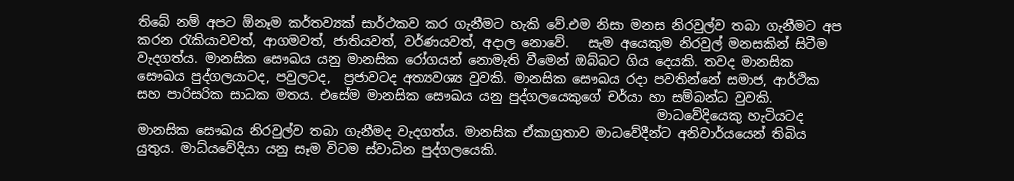තිබේ නම් අපට ඕනෑම කර්තව්‍යක් සාර්ථකව කර ගැනීමට හැකි වේ.එම නිසා මනස නිරවුල්ව තබා ගැනීමට අප කරන රැකියාවවත්, ආගමවත්, ජාතියවත්, වර්ණයවත්, අදාල නොවේ.   සැම අයෙකුම නිරවුල් මනසකින් සිටීම වැදගත්ය. මානසික සෞඛය යනු මානසික රෝගයන් නොමැති වීමෙන් ඔබ්බට ගිය දෙයකි. තවද මානසික සෞඛය පුද්ගලයාටද, පවුලටද,  ප්‍රජාවටද අත්‍යවශ්‍ය වුවකි. මානසික සෞඛය රදා පවතින්නේ සමාජ, ආර්ථික සහ පාරිසරික සාධක මතය. එසේම මානසික සෞඛය යනු පුද්ගලයෙකුගේ චර්යා හා සම්බන්ධ වුවකි.
                                                                                මාධවේදියෙකු හැටියටද මානසික සෞඛය නිරවුල්ව තබා ගැනීමද වැදගත්ය. මානසික ඒකාග්‍රතාව මාධවේදීන්ට අනිවාර්යයෙන් තිබිය යුතුය. මාධ්යවේදියා යනු සෑම විටම ස්වාධින පුද්ගලයෙකි.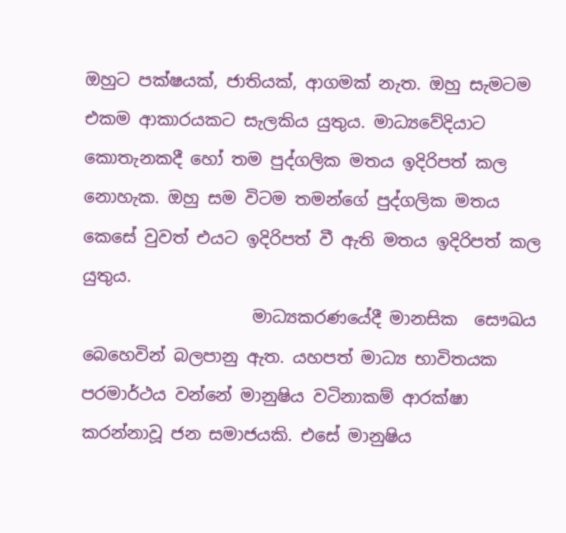ඔහුට පක්ෂයක්, ජාතියක්, ආගමක් නැත. ඔහු සැමටම එකම ආකාරයකට සැලකිය යුතුය. මාධ්‍යවේදියාට කොතැනකදී හෝ තම පුද්ගලික මතය ඉදිරිපත් කල නොහැක. ඔහු සම විටම තමන්ගේ පුද්ගලික මතය කෙසේ වුවත් එයට ඉදිරිපත් වී ඇති මතය ඉදිරිපත් කල යුතුය.
                    මාධ්‍යකරණයේදී මානසික  සෞඛය බෙහෙවින් බලපානු ඇත. යහපත් මාධ්‍ය භාවිතයක පරමාර්ථය වන්නේ මානුෂිය වටිනාකම් ආරක්ෂා කරන්නාවූ ජන සමාජයකි. එසේ මානුෂිය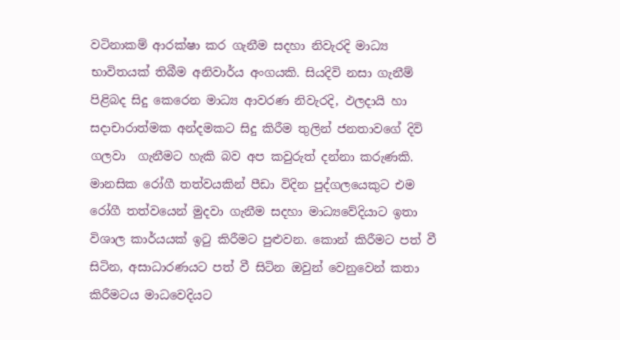වටිනාකම් ආරක්ෂා කර ගැනීම සදහා නිවැරදි මාධ්‍ය භාවිතයක් තිබීම අනිවාර්ය අංගයකි. සියදිවි නසා ගැනීම් පිළිබද සිදු කෙරෙන මාධ්‍ය ආවරණ නිවැරදි, ඵලදායි හා සදාචාරාත්මක අන්දමකට සිදු කිරීම තුලින් ජනතාවගේ දිවි ගලවා  ගැනීමට හැකි බව අප කවුරුත් දන්නා කරුණකි. මානසික රෝගී තත්වයකින් පීඩා විදින පුද්ගලයෙකුට එම රෝගී තත්වයෙන් මුදවා ගැනීම සදහා මාධ්‍යවේදියාට ඉතා විශාල කාර්යයක් ඉටු කිරීමට පුළුවන. කොන් කිරීමට පත් වී සිටින, අසාධාරණයට පත් වී සිටින ඔවුන් වෙනුවෙන් කතා කිරීමටය මාධවෙදියට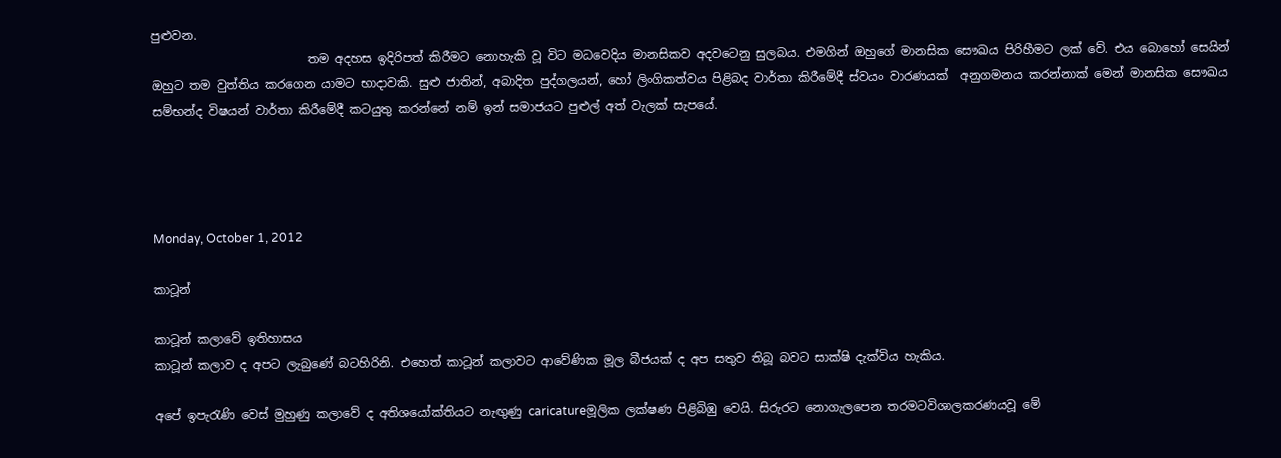පුළුවන.
                          තම අදහස ඉදිරිපත් කිරීමට නොහැකි වූ විට මධවෙදිය මානසිකව අදවටෙනු සුලබය. එමගින් ඔහුගේ මානසික සෞඛය පිරිහීමට ලක් වේ. එය බොහෝ සෙයින් ඔහුට තම වුත්තිය කරගෙන යාමට භාදාවකි. සුළු ජාතින්, අබාදිත පුද්ගලයන්, හෝ ලිංගිකත්වය පිළිබද වාර්තා කිරීමේදී ස්වයං වාරණයක්  අනුගමනය කරන්නාක් මෙන් මානසික සෞඛය සම්භන්ද විෂයන් වාර්තා කිරීමේදී කටයුතු කරන්නේ නම් ඉන් සමාජයට පුළුල් අත් වැලක් සැපයේ.




Monday, October 1, 2012

කාටූන්

කාටූන් කලාවේ ඉතිහාසය
කාටූන් කලාව ද අපට ලැබුණේ බටහිරිනි. එහෙත් කාටූන් කලාවට ආවේණික මූල බීජයක් ද අප සතුව තිබූ බවට සාක්ෂි දැක්විය හැකිය.

අපේ ඉපැරැණි වෙස් මුහුණු කලාවේ ද අතිශයෝක්තියට නැඟුණු caricatureමූලික ලක්ෂණ පිළිබිඹු වෙයි. සිරුරට නොගැලපෙන තරමටවිශාලකරණයවූ මේ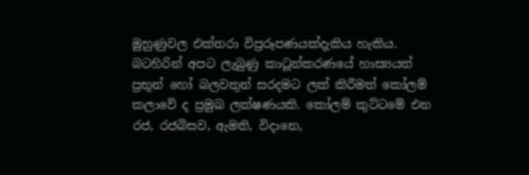මුහුණුවල එක්තරා විප්‍රරූපණයක්දැකිය හැකිය. බටහිරින් අපට ලැබුණු කාටූන්කරණයේ හාස්‍යයත් ප්‍රභූන් හෝ බලවතුන් සරදමට ලක් කිරීමත් කෝලම් කලාවේ ද ප්‍රමුඛ ලක්ෂණයකි. කෝලම් කුට්ටමේ එන රජ, රජබිසව, ඇමති, විදානෙ,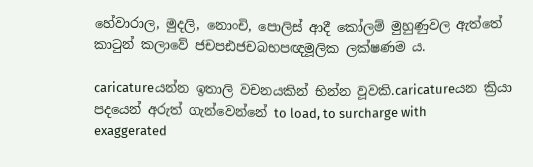හේවාරාල, මුදලි, නොංචි, පොලිස් ආදී කෝලම් මුහුණුවල ඇත්තේ කාටුන් කලාවේ ජචපඪජචබභපඥමූලික ලක්ෂණම ය.

caricatureයන්න ඉතාලි වචනයකින් භින්න වූවකි.caricatureයන ක්‍රියා පදයෙන් අරුත් ගැන්වෙන්නේ to load, to surcharge with exaggerated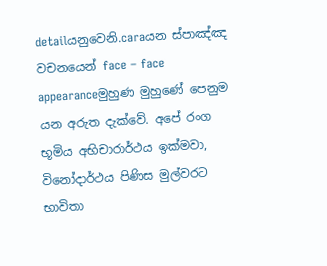detailයනුවෙනි.caraයන ස්පාඤ්ඤ වචනයෙන් face – face appearanceමුහුණ මුහුණේ පෙනුම යන අරුත දැක්වේ. අපේ රංග භූමිය අභිචාරාර්ථය ඉක්මවා, විනෝදාර්ථය පිණිස මුල්වරට භාවිතා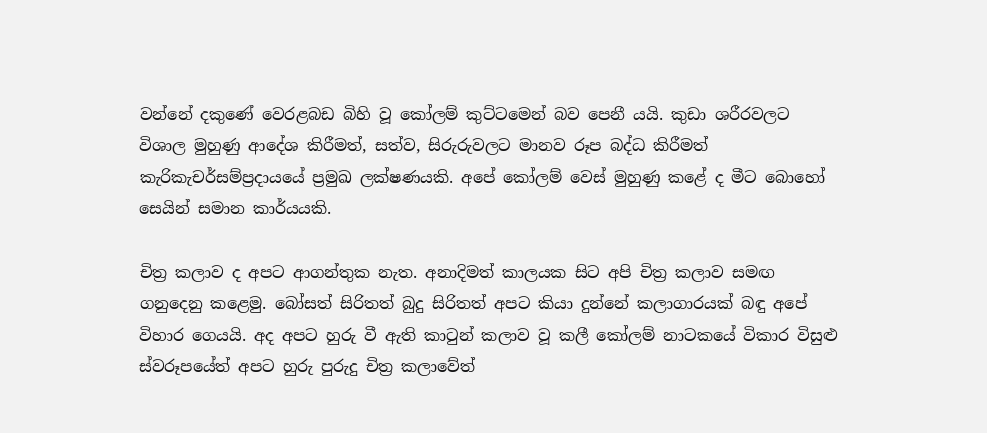වන්නේ දකුණේ වෙරළබඩ බිහි වූ කෝලම් කුට්ටමෙන් බව පෙනී යයි. කුඩා ශරීරවලට විශාල මුහුණු ආදේශ කිරීමත්, සත්ව, සිරුරුවලට මානව රූප බද්ධ කිරීමත් කැරිකැචර්සම්ප්‍රදායයේ ප්‍රමුඛ ලක්ෂණයකි. අපේ කෝලම් වෙස් මුහුණු කළේ ද මීට බොහෝ සෙයින් සමාන කාර්යයකි.

චිත්‍ර කලාව ද අපට ආගන්තුක නැත. අනාදිමත් කාලයක සිට අපි චිත්‍ර කලාව සමඟ ගනුදෙනු කළෙමු. බෝසත් සිරිතත් බුදු සිරිතත් අපට කියා දුන්නේ කලාගාරයක් බඳු අපේ විහාර ගෙයයි. අද අපට හුරු වී ඇති කාටුන් කලාව වූ කලී කෝලම් නාටකයේ විකාර විසුළු ස්වරූපයේත් අපට හුරු පුරුදු චිත්‍ර කලාවේත්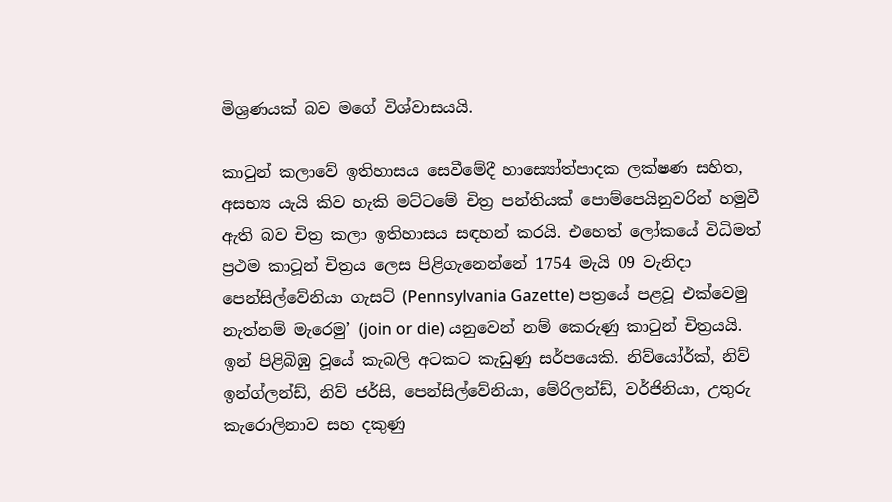මිශ්‍රණයක් බව මගේ විශ්වාසයයි.

කාටුන් කලාවේ ඉතිහාසය සෙවීමේදී හාස්‍යෝත්පාදක ලක්ෂණ සහිත, අසභ්‍ය යැයි කිව හැකි මට්ටමේ චිත්‍ර පන්තියක් පොම්පෙයිනුවරින් හමුවී ඇති බව චිත්‍ර කලා ඉතිහාසය සඳහන් කරයි. එහෙත් ලෝකයේ විධිමත් ප්‍රථම කාටූන් චිත්‍රය ලෙස පිළිගැනෙන්නේ 1754 මැයි 09 වැනිදා පෙන්සිල්වේනියා ගැසට් (Pennsylvania Gazette) පත්‍රයේ පළවූ එක්වෙමු නැත්නම් මැරෙමු’ (join or die) යනුවෙන් නම් කෙරුණු කාටුන් චිත්‍රයයි. ඉන් පිළිබිඹු වූයේ කැබලි අටකට කැඩුණු සර්පයෙකි. නිව්යෝර්ක්, නිව් ඉන්ග්ලන්ඩ්, නිව් ජර්සි, පෙන්සිල්වේනියා, මේරිලන්ඩ්, වර්ජිනියා, උතුරු කැරොලිනාව සහ දකුණු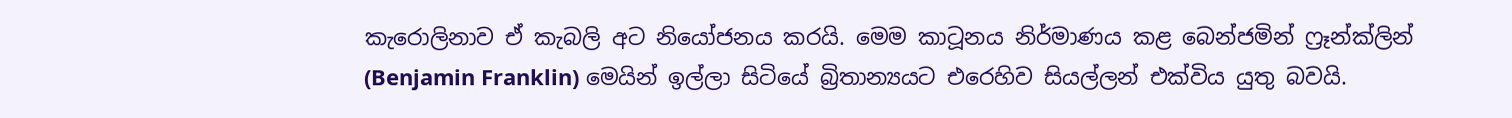කැරොලිනාව ඒ කැබලි අට නියෝජනය කරයි. මෙම කාටූනය නිර්මාණය කළ බෙන්ජමින් ෆ්‍රෑන්ක්ලින් (Benjamin Franklin) මෙයින් ඉල්ලා සිටියේ බ්‍රිතාන්‍යයට එරෙහිව සියල්ලන් එක්විය යුතු බවයි.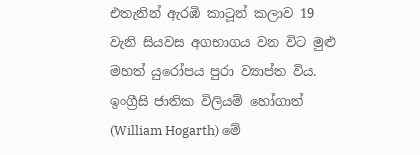එතැනින් ඇරඹි කාටූන් කලාව 19 වැනි සියවස අගභාගය වන විට මුළු මහත් යුරෝපය පුරා ව්‍යාප්ත විය. ඉංග්‍රීසි ජාතික විලියම් හෝගාත් (William Hogarth) මේ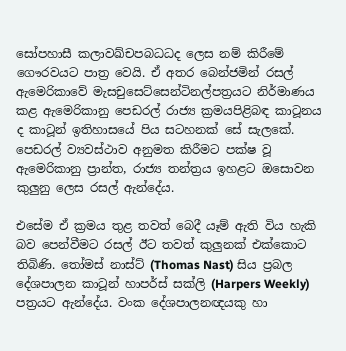සෝපහාසී කලාවඛ්චපබධධද ලෙස නම් කිරීමේ ගෞරවයට පාත්‍ර වෙයි. ඒ අතර බෙන්ජමින් රසල් ඇමෙරිකාවේ මැසචුසෙට්සෙන්ටිනල්පත්‍රයට නිර්මාණය කළ ඇමෙරිකානු පෙඩරල් රාජ්‍ය ක්‍රමයපිළිබඳ කාටූනය ද කාටූන් ඉතිහාසයේ පිය සටහනක් සේ සැලකේ. පෙඩරල් ව්‍යවස්ථාව අනුමත කිරීමට පක්ෂ වූ ඇමෙරිකානු ප්‍රාන්ත, රාජ්‍ය තන්ත්‍රය ඉහළට ඔසොවන කුලුනු ලෙස රසල් ඇන්දේය.

එසේම ඒ ක්‍රමය තුළ තවත් බෙදී යෑම් ඇති විය හැකි බව පෙන්වීමට රසල් ඊට තවත් කුලුනක් එක්කොට තිබිණි. තෝමස් නාස්ට් (Thomas Nast) සිය ප්‍රබල දේශපාලන කාටූන් හාපර්ස් සක්ලි (Harpers Weekly) පත්‍රයට ඇන්දේය. වංක දේශපාලනඥයකු හා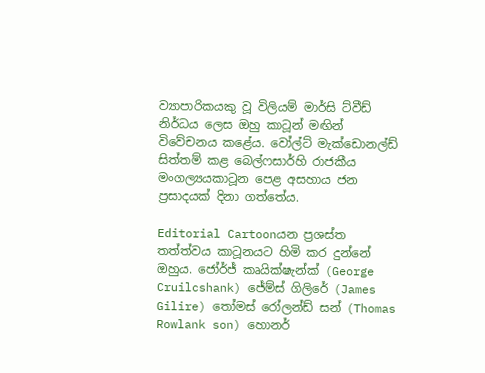ව්‍යාපාරිකයකු වූ විලියම් මාර්සි ට්වීඩ් නිර්ධය ලෙස ඔහු කාටූන් මඟින් විවේචනය කළේය. වෝල්ට් මැක්ඩොනල්ඩ් සිත්තම් කළ බෙල්ෆසාර්හි රාජකීය මංගල්‍යයකාටූන පෙළ අසහාය ජන ප්‍රසාදයක් දිනා ගත්තේය.

Editorial Cartoonයන ප්‍රශස්ත තත්ත්වය කාටූනයට හිමි කර දුන්නේ ඔහුය. ජෝර්ජ් කෘයික්ෂැන්ක් (George Cruilcshank) ජේම්ස් ගිලිරේ (James Gilire) තෝමස් රෝලන්ඩ් සන් (Thomas Rowlank son) හොනර්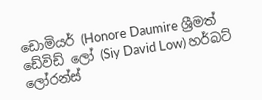ඩොමියර් (Honore Daumire ශ්‍රීමත් ඩේවිඩ් ලෝ (Siy David Low) හර්බට් ලෝරන්ස්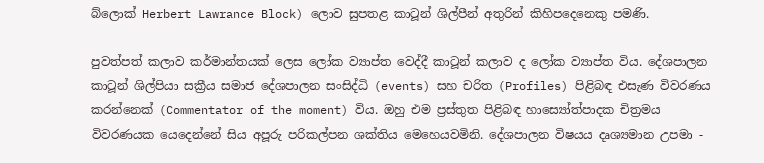බ්ලොක් Herbert Lawrance Block) ලොව සුපතළ කාටූන් ශිල්පීන් අතුරින් කිහිපදෙනෙකු පමණි.

පුවත්පත් කලාව කර්මාන්තයක් ලෙස ලෝක ව්‍යාප්ත වෙද්දී කාටූන් කලාව ද ලෝක ව්‍යාප්ත විය. දේශපාලන කාටූන් ශිල්පියා සක්‍රීය සමාජ දේශපාලන සංසිද්ධි (events) සහ චරිත (Profiles) පිළිබඳ එසැණ විවරණය කරන්නෙක් (Commentator of the moment) විය. ඔහු එම ප්‍රස්තුත පිළිබඳ හාස්‍යෝත්පාදක චිත්‍රමය විවරණයක යෙදෙන්නේ සිය අපූරු පරිකල්පන ශක්තිය මෙහෙයවමිනි. දේශපාලන විෂයය දෘශ්‍යමාන උපමා -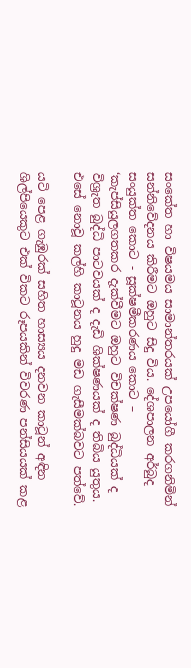සංකේත හා විෂයමය සාමාන්තරයක් උපයෝගී කරගනිමින් සන්නිවේදනය කිරීමට ඔහුට සිදු විය. දේශපාලන අර්බුද සංයුක්ත කොට - සූක්ෂමීකරණය කොට – ‘කැප්සියුලගතකර දැක්වීමට ඔහුට විචක්ෂණ බුද්ධියක් ද විශ්‍රැත බුද්ධි පාටවයක් ද දැඩි ශික්ෂණයක් ද තිබිය යුතුය. එසේ නොවූ කල්හි කාටූනය හුදු මඩ ගැසීමක්බවට පත්වේ.

යටි පෙළ ගැඹුරක් සහිත හාස්‍යය දනවන කාටූන් අඳින ශිල්පියෙකුට එක් විකට රූපයකින් විවරණ පන්සියයක් කළ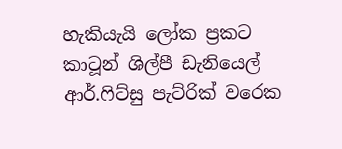හැකියැයි ලෝක ප්‍රකට කාටූන් ශිල්පී ඩැනියෙල් ආර්.ෆිට්සු පැට්රික් වරෙක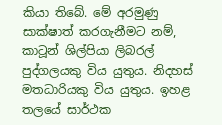කියා තිබේ. මේ අරමුණු සාක්ෂාත් කරගැනීමට නම්, කාටූන් ශිල්පියා ලිබරල් පුද්ගලයකු විය යුතුය. නිදහස් මතධාරියකු විය යුතුය. ඉහළ තලයේ සාර්ථක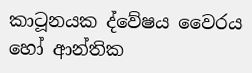කාටූනයක ද්වේෂය වෛරය හෝ ආන්තික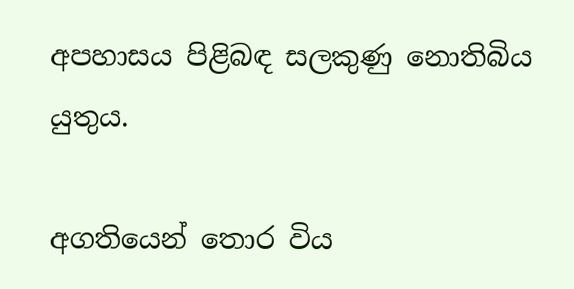අපහාසය පිළිබඳ සලකුණු නොතිබිය යුතුය.

අගතියෙන් තොර විය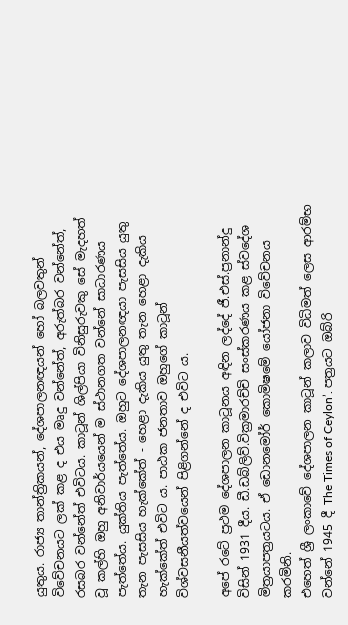යුතුය. රාජ්‍ය තාන්ත්‍රිකයන්, දේශපාලනඥයන් හෝ බලවතුන් විවේචනයට ලක් කළ ද එය මෘදු වන්නේත්, අරුත්බර වන්නේත්, රසබර වන්නේත් එවිටය. කාටූන් ශිල්පියා විනිසුරුවකු සේ මැදහත් වූ කල්හි ඔහු අනිවාර්යයෙන් ම ස්ථානගත වන්නේ සාධාරණය පැත්තේය. යුක්තිය පැත්තේය. ඔහුට දේශපාලනඥයා පැසසිය යුතු තැන පැසසිය හැක්කේත් - හෙළා දැකිය යුතු තැන හෙළා දැකිය හැක්කේත් එවිට ය. පාඨක ජනතාව ඔහුගේ කාටූන් විශ්වසනීයත්වයෙන් පිළිගන්නේ ද එවිට ය.

අපේ රටේ ප්‍රථම දේශපාලන කාටූනය අඳින ලද්දේ ජී.එස්.ප්‍රනාන්දු විසින් 1931 දීය. ඩී.ඩබ්ලිව්.වික්‍රමාරච්චි සංස්කරණය කළ ස්වදේශ මිත්‍රයාපත්‍රයටය. ඒ ඩොනමෝර් කොමිෂමේ යෝජනා විවේචනය කරමිනි.
එහෙත් ශ්‍රී ලංකාවේ දේශපාලන කාටූන් කලාව විධිමත් ලෙස ආරම්භ වන්නේ 1945 දී The Times of Ceylon’. පත්‍රයට ඔබ්රි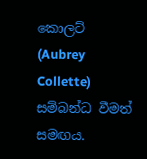කොලට් (Aubrey Collette) සම්බන්ධ වීමත් සමඟය.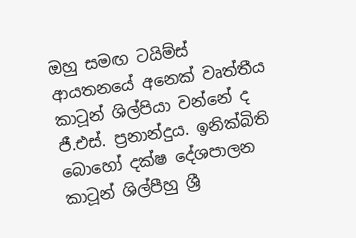ඔහු සමඟ ටයිම්ස් ආයතනයේ අනෙක් වෘත්තීය කාටූන් ශිල්පියා වන්නේ ද ජී.එස්. ප්‍රනාන්දුය. ඉනික්බිති බොහෝ දක්ෂ දේශපාලන කාටූන් ශිල්පීහු ශ්‍රී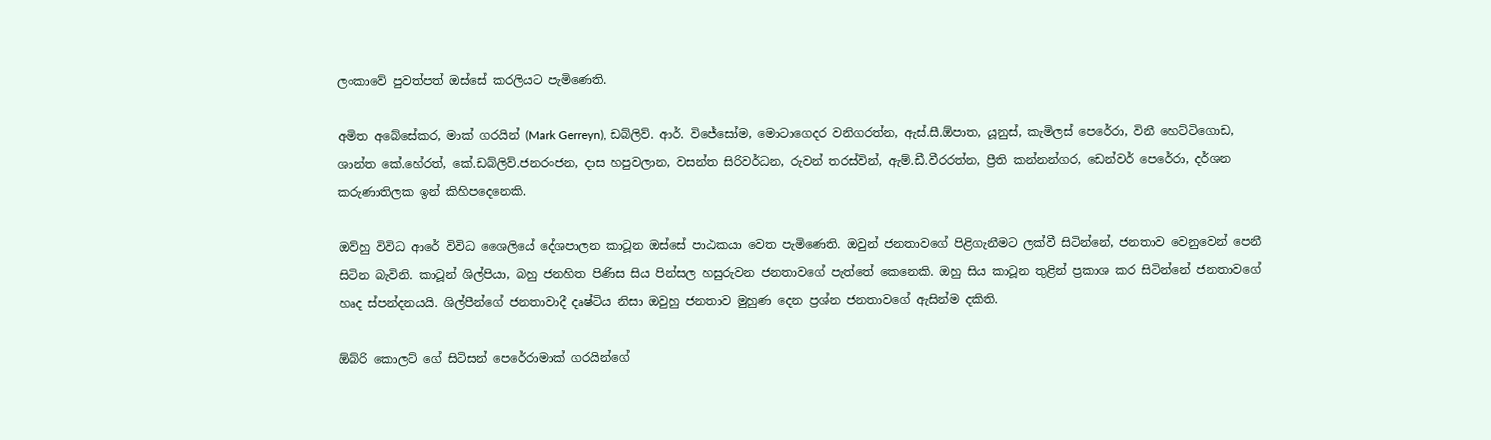ලංකාවේ පුවත්පත් ඔස්සේ කරලියට පැමිණෙති.

අමිත අබේසේකර, මාක් ගරයින් (Mark Gerreyn), ඩබ්ලිව්. ආර්. විජේසෝම, මොටාගෙදර වනිගරත්න, ඇස්.සී.ඕපාත, යූනුස්, කැමිලස් පෙරේරා, විනී හෙට්ටිගොඩ, ශාන්ත කේ.හේරත්, කේ.ඩබ්ලිව්.ජනරංජන, දාස හපුවලාන, වසන්ත සිරිවර්ධන, රුවන් තරස්වින්, ඇම්.ඩී.වීරරත්න, ප්‍රීති කන්නන්ගර, ඩෙන්වර් පෙරේරා, දර්ශන කරුණාතිලක ඉන් කිහිපදෙනෙකි.

ඔව්හු විවිධ ආරේ විවිධ ශෛලියේ දේශපාලන කාටූන ඔස්සේ පාඨකයා වෙත පැමිණෙති. ඔවුන් ජනතාවගේ පිළිගැනීමට ලක්වී සිටින්නේ, ජනතාව වෙනුවෙන් පෙනී සිටින බැවිනි. කාටූන් ශිල්පියා, බහු ජනහිත පිණිස සිය පින්සල හසුරුවන ජනතාවගේ පැත්තේ කෙනෙකි. ඔහු සිය කාටූන තුළින් ප්‍රකාශ කර සිටින්නේ ජනතාවගේ හෘද ස්පන්දනයයි. ශිල්පීන්ගේ ජනතාවාදී දෘෂ්ටිය නිසා ඔවුහු ජනතාව මුහුණ දෙන ප්‍රශ්න ජනතාවගේ ඇසින්ම දකිති.

ඕබ්රි කොලට් ගේ සිටිසන් පෙරේරාමාක් ගරයින්ගේ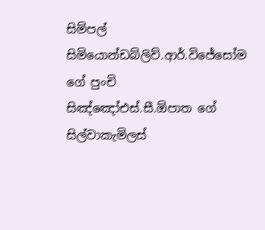සිම්පල් සිමියොන්ඩබ්ලිව්.ආර්.විජේසෝම ගේ පුංචි සිඤ්ඤෝඑස්.සී.ඕපාත ගේ සිල්වාකැමිලස්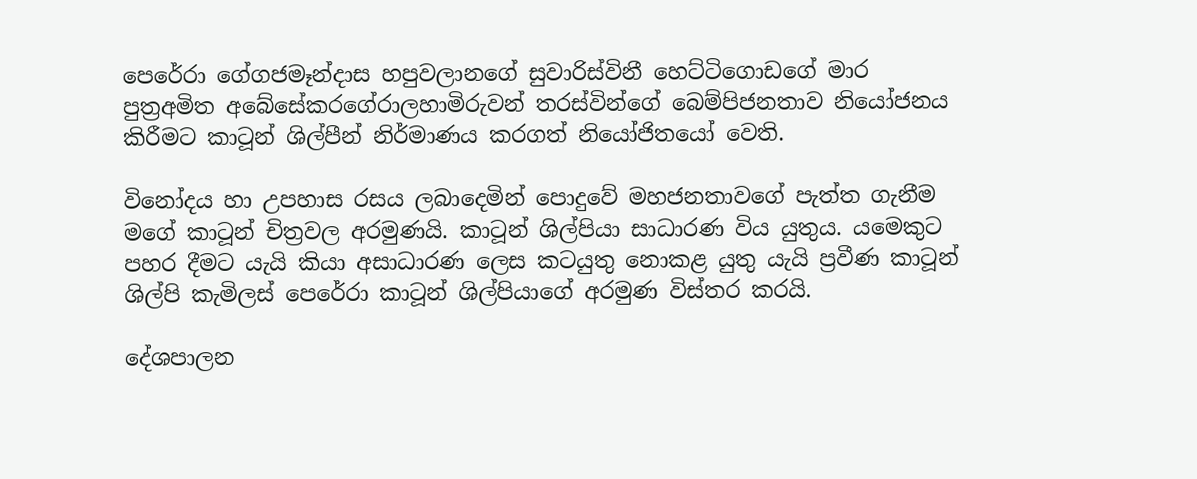පෙරේරා ගේගජමෑන්දාස හපුවලානගේ සුවාරිස්විනී හෙට්ටිගොඩගේ මාර පුත්‍රඅමිත අබේසේකරගේරාලහාමිරුවන් තරස්වින්ගේ බෙම්පිජනතාව නියෝජනය කිරීමට කාටූන් ශිල්පීන් නිර්මාණය කරගත් නියෝජිතයෝ වෙති.

විනෝදය හා උපහාස රසය ලබාදෙමින් පොදුවේ මහජනතාවගේ පැත්ත ගැනීම මගේ කාටූන් චිත්‍රවල අරමුණයි. කාටූන් ශිල්පියා සාධාරණ විය යුතුය. යමෙකුට පහර දීමට යැයි කියා අසාධාරණ ලෙස කටයුතු නොකළ යුතු යැයි ප්‍රවීණ කාටූන් ශිල්පි කැමිලස් පෙරේරා කාටූන් ශිල්පියාගේ අරමුණ විස්තර කරයි.

දේශපාලන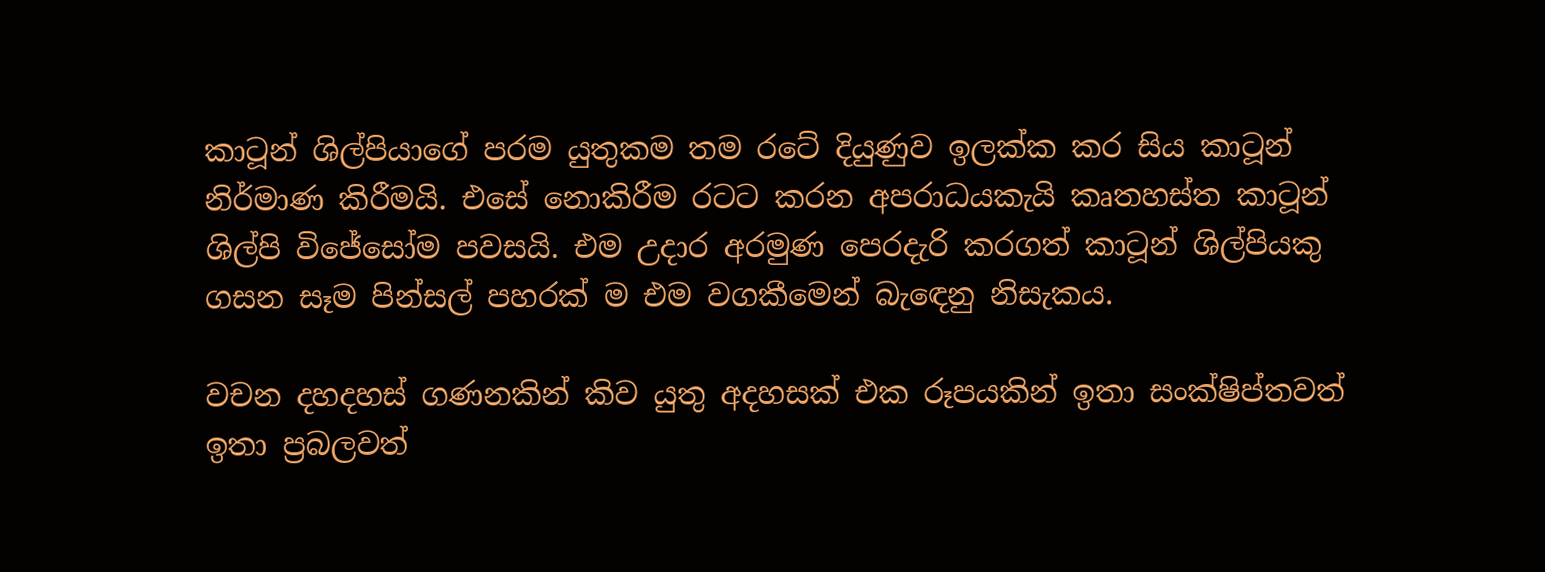කාටූන් ශිල්පියාගේ පරම යුතුකම තම රටේ දියුණුව ඉලක්ක කර සිය කාටූන් නිර්මාණ කිරීමයි. එසේ නොකිරීම රටට කරන අපරාධයකැයි කෘතහස්ත කාටූන් ශිල්පි විජේසෝම පවසයි. එම උදාර අරමුණ පෙරදැරි කරගත් කාටූන් ශිල්පියකු ගසන සෑම පින්සල් පහරක් ම එම වගකීමෙන් බැඳෙනු නිසැකය.

වචන දහදහස් ගණනකින් කිව යුතු අදහසක් එක රූපයකින් ඉතා සංක්ෂිප්තවත් ඉතා ප්‍රබලවත්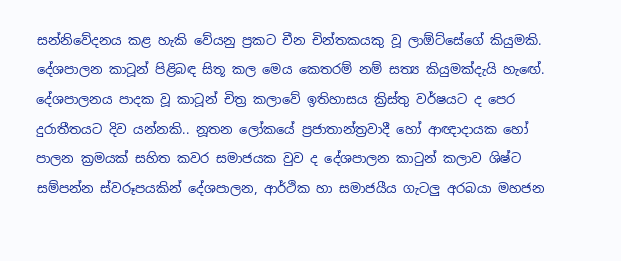සන්නිවේදනය කළ හැකි වේයනු ප්‍රකට චීන චින්තකයකු වූ ලාඕට්සේගේ කියුමකි. දේශපාලන කාටූන් පිළිබඳ සිතූ කල මෙය කෙතරම් නම් සත්‍ය කියුමක්දැයි හැඟේ. දේශපාලනය පාදක වූ කාටූන් චිත්‍ර කලාවේ ඉතිහාසය ක්‍රිස්තු වර්ෂයට ද පෙර දුරාතීතයට දිව යන්නකි.. නූතන ලෝකයේ ප්‍රජාතාන්ත්‍රවාදී හෝ ආඥාදායක හෝ පාලන ක්‍රමයක් සහිත කවර සමාජයක වුව ද දේශපාලන කාටුන් කලාව ශිෂ්ට සම්පන්න ස්වරූපයකින් දේශපාලන, ආර්ථික හා සමාජයීය ගැටලු අරබයා මහජන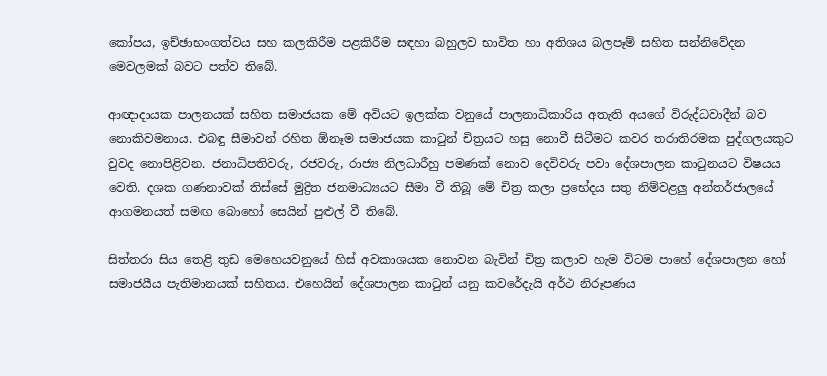කෝපය, ඉච්ඡාභංගත්වය සහ කලකිරීම පළකිරීම සඳහා බහුලව භාවිත හා අතිශය බලපෑම් සහිත සන්නිවේදන මෙවලමක් බවට පත්ව තිබේ.

ආඥාදායක පාලනයක් සහිත සමාජයක මේ අවියට ඉලක්ක වනුයේ පාලනාධිකාරිය අතැති අයගේ විරුද්ධවාදීන් බව නොකිවමනාය. එබඳු සීමාවන් රහිත ඕනෑම සමාජයක කාටුන් චිත්‍රයට හසු නොවී සිටීමට කවර තරාතිරමක පුද්ගලයකුට වුවද නොපිළිවන. ජනාධිපතිවරු, රජවරු, රාජ්‍ය නිලධාරීහු පමණක් නොව දෙවිවරු පවා දේශපාලන කාටුනයට විෂයය වෙති. දශක ගණනාවක් තිස්සේ මුද්‍රිත ජනමාධ්‍යයට සීමා වී තිබූ මේ චිත්‍ර කලා ප්‍රභේදය සතු නිම්වළලු අන්තර්ජාලයේ ආගමනයත් සමඟ බොහෝ සෙයින් පුළුල් වී තිබේ.

සිත්තරා සිය තෙළි තුඩ මෙහෙයවනුයේ හිස් අවකාශයක නොවන බැවින් චිත්‍ර කලාව හැම විටම පාහේ දේශපාලන හෝ සමාජයීය පැතිමානයක් සහිතය. එහෙයින් දේශපාලන කාටුන් යනු කවරේදැයි අර්ථ නිරූපණය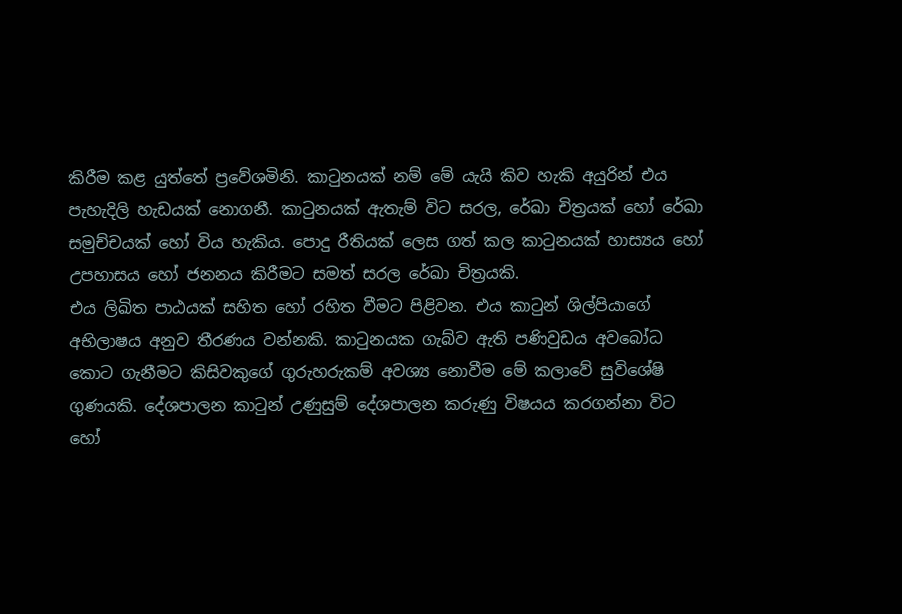කිරීම කළ යුත්තේ ප්‍රවේශමිනි. කාටුනයක් නම් මේ යැයි කිව හැකි අයුරින් එය පැහැදිලි හැඩයක් නොගනී. කාටුනයක් ඇතැම් විට සරල, රේඛා චිත්‍රයක් හෝ රේඛා සමුච්චයක් හෝ විය හැකිය. පොදු රීතියක් ලෙස ගත් කල කාටුනයක් හාස්‍යය හෝ උපහාසය හෝ ජනනය කිරීමට සමත් සරල රේඛා චිත්‍රයකි.
එය ලිඛිත පාඨයක් සහිත හෝ රහිත වීමට පිළිවන. එය කාටුන් ශිල්පියාගේ අභිලාෂය අනුව තීරණය වන්නකි. කාටුනයක ගැබ්ව ඇති පණිවුඩය අවබෝධ කොට ගැනීමට කිසිවකුගේ ගුරුහරුකම් අවශ්‍ය නොවීම මේ කලාවේ සුවිශේෂි ගුණයකි. දේශපාලන කාටුන් උණුසුම් දේශපාලන කරුණු විෂයය කරගන්නා විට හෝ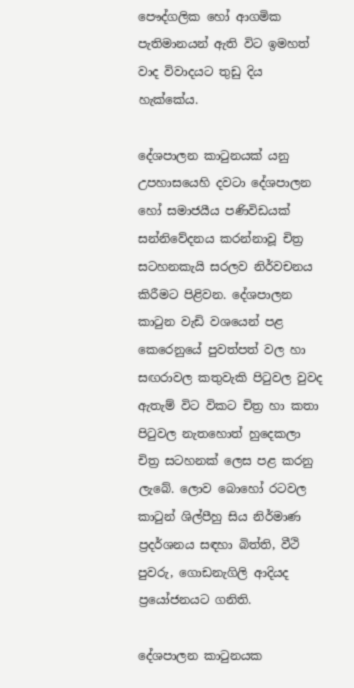පෞද්ගලික හෝ ආගමික පැතිමානයන් ඇති විට ඉමහත් වාද විවාදයට තුඩු දිය හැක්කේය.

දේශපාලන කාටුනයක් යනු උපහාසයෙහි දවටා දේශපාලන හෝ සමාජයීය පණිවිඩයක් සන්නිවේදනය කරන්නාවූ චිත්‍ර සටහනකැයි සරලව නිර්වචනය කිරීමට පිළිවන. දේශපාලන කාටුන වැඩි වශයෙන් පළ කෙරෙනුයේ පුවත්පත් වල හා සඟරාවල කතුවැකි පිටුවල වුවද ඇතැම් විට විකට චිත්‍ර හා කතා පිටුවල නැතහොත් හුදෙකලා චිත්‍ර සටහනක් ලෙස පළ කරනු ලැබේ. ලොව බොහෝ රටවල කාටුන් ශිල්පීහු සිය නිර්මාණ ප්‍රදර්ශනය සඳහා බිත්ති, වීථි පුවරු, ගොඩනැගිලි ආදියද ප්‍රයෝජනයට ගනිති.

දේශපාලන කාටුනයක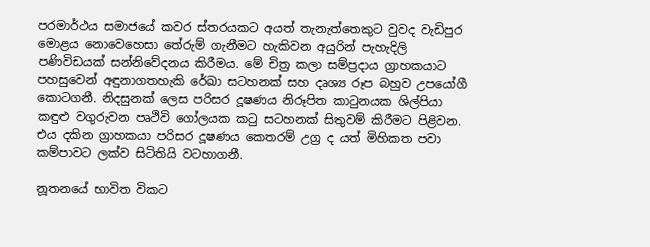පරමාර්ථය සමාජයේ කවර ස්තරයකට අයත් තැනැත්තෙකුට වුවද වැඩිපුර මොළය නොවෙහෙසා තේරුම් ගැනීමට හැකිවන අයුරින් පැහැදිලි පණිවිඩයක් සන්නිවේදනය කිරීමය. මේ චිත්‍ර කලා සම්ප්‍රදාය ග්‍රාහකයාට පහසුවෙන් අඳුනාගතහැකි රේඛා සටහනක් සහ දෘශ්‍ය රූප බහුව උපයෝගී කොටගනී. නිදසුනක් ලෙස පරිසර දූෂණය නිරූපිත කාටුනයක ශිල්පියා කඳුළු වගුරුවන පෘථිවි ගෝලයක කටු සටහනක් සිතුවම් කිරීමට පිළිවන. එය දකින ග්‍රාහකයා පරිසර දූෂණය කෙතරම් උග්‍ර ද යත් මිහිකත පවා කම්පාවට ලක්ව සිටිතියි වටහාගනී.

නූතනයේ භාවිත විකට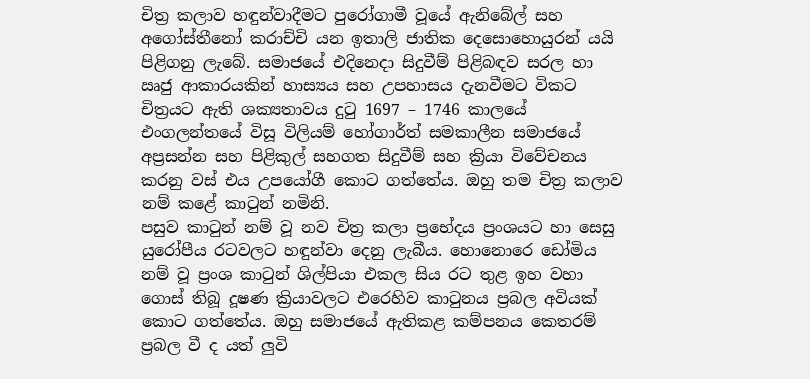චිත්‍ර කලාව හඳුන්වාදීමට පුරෝගාමී වූයේ ඇනිබේල් සහ අගෝස්තීනෝ කරාච්චි යන ඉතාලි ජාතික දෙසොහොයුරන් යයි පිළිගනු ලැබේ. සමාජයේ එදිනෙදා සිදුවීම් පිළිබඳව සරල හා ඍජු ආකාරයකින් හාස්‍යය සහ උපහාසය දැනවීමට විකට චිත්‍රයට ඇති ශක්‍යතාවය දුටු 1697 – 1746 කාලයේ එංගලන්තයේ විසූ විලියම් හෝගාර්ත් සමකාලීන සමාජයේ අප්‍රසන්න සහ පිළිකුල් සහගත සිදුවීම් සහ ක්‍රියා විවේචනය කරනු වස් එය උපයෝගී කොට ගත්තේය. ඔහු තම චිත්‍ර කලාව නම් කළේ කාටුන් නමිනි.
පසුව කාටුන් නම් වූ නව චිත්‍ර කලා ප්‍රභේදය ප්‍රංශයට හා සෙසු යුරෝපීය රටවලට හඳුන්වා දෙනු ලැබීය. හොනොරෙ ඩෝමිය නම් වූ ප්‍රංශ කාටුන් ශිල්පියා එකල සිය රට තුළ ඉහ වහා ගොස් තිබූ දූෂණ ක්‍රියාවලට එරෙහිව කාටුනය ප්‍රබල අවියක් කොට ගත්තේය. ඔහු සමාජයේ ඇතිකළ කම්පනය කෙතරම් ප්‍රබල වී ද යත් ලුවි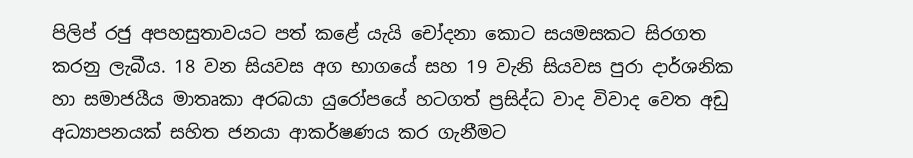පිලිප් රජු අපහසුතාවයට පත් කළේ යැයි චෝදනා කොට සයමසකට සිරගත කරනු ලැබීය. 18 වන සියවස අග භාගයේ සහ 19 වැනි සියවස පුරා දාර්ශනික හා සමාජයීය මාතෘකා අරබයා යුරෝපයේ හටගත් ප්‍රසිද්ධ වාද විවාද වෙත අඩු අධ්‍යාපනයක් සහිත ජනයා ආකර්ෂණය කර ගැනීමට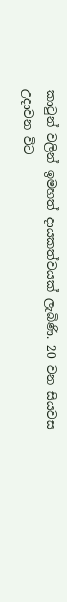කාටුන් වලින් ඉමහත් දායකත්වයක් ලැබිණි. 20 වන සියවස උදාවන විට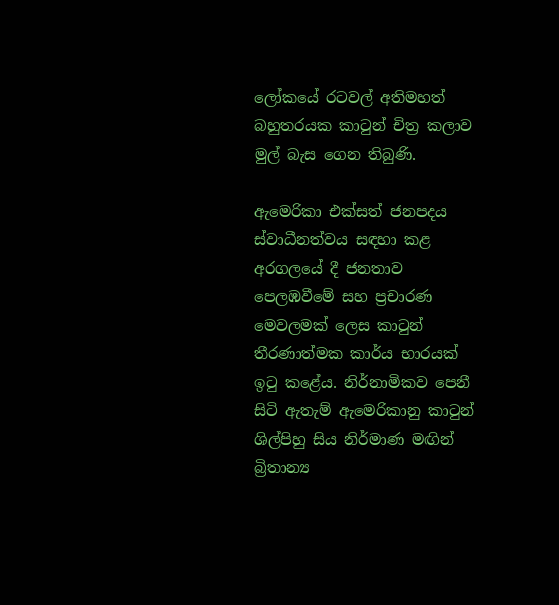ලෝකයේ රටවල් අතිමහත් බහුතරයක කාටුන් චිත්‍ර කලාව මුල් බැස ගෙන තිබුණි.

ඇමෙරිකා එක්සත් ජනපදය ස්වාධීනත්වය සඳහා කළ අරගලයේ දී ජනතාව පෙලඹවීමේ සහ ප්‍රචාරණ මෙවලමක් ලෙස කාටුන් තීරණාත්මක කාර්ය භාරයක් ඉටු කළේය. නිර්නාමිකව පෙනී සිටි ඇතැම් ඇමෙරිකානු කාටුන් ශිල්පිහු සිය නිර්මාණ මඟින් බ්‍රිතාන්‍ය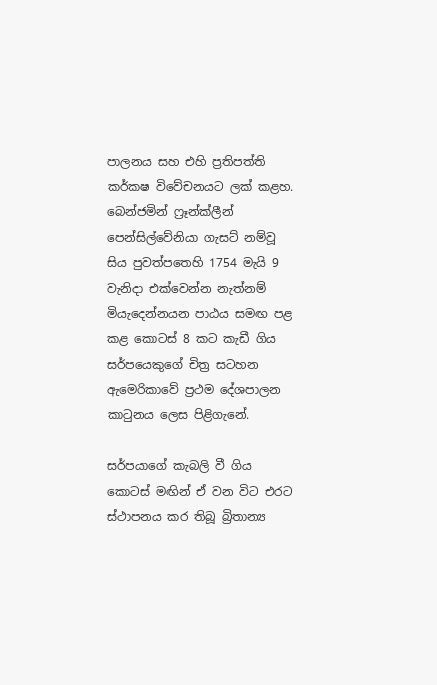පාලනය සහ එහි ප්‍රතිපත්ති කර්කෂ විවේචනයට ලක් කළහ. බෙන්ජමින් ෆ්‍රෑන්ක්ලීන් පෙන්සිල්වේනියා ගැසට් නම්වූ සිය පුවත්පතෙහි 1754 මැයි 9 වැනිදා එක්වෙන්න නැත්නම් මියැදෙන්නයන පාඨය සමඟ පළ කළ කොටස් 8 කට කැඩී ගිය සර්පයෙකුගේ චිත්‍ර සටහන ඇමෙරිකාවේ ප්‍රථම දේශපාලන කාටුනය ලෙස පිළිගැනේ.

සර්පයාගේ කැබලි වී ගිය කොටස් මඟින් ඒ වන විට එරට ස්ථාපනය කර තිබූ බ්‍රිතාන්‍ය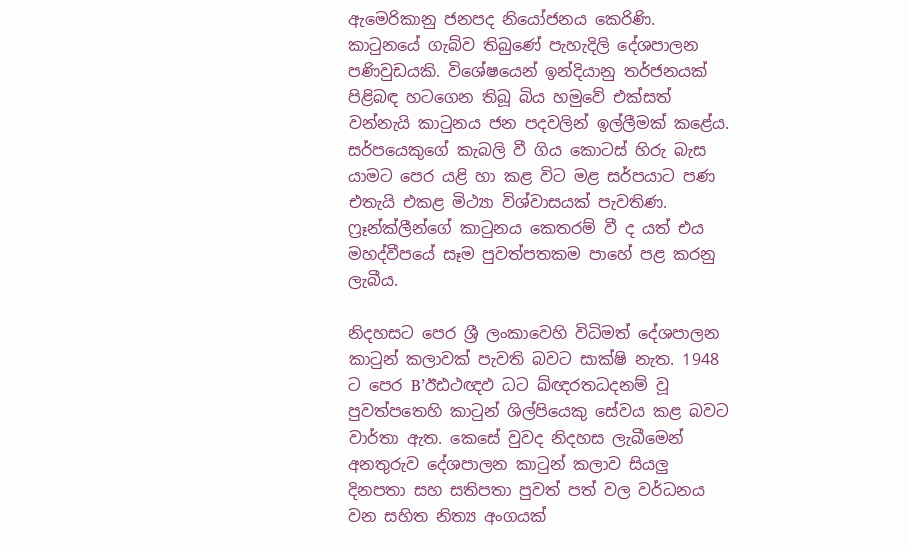ඇමෙරිකානු ජනපද නියෝජනය කෙරිණි. කාටුනයේ ගැබ්ව තිබුණේ පැහැදිලි දේශපාලන පණිවුඩයකි. විශේෂයෙන් ඉන්දියානු තර්ජනයක් පිළිබඳ හටගෙන තිබූ බිය හමුවේ එක්සත් වන්නැයි කාටුනය ජන පදවලින් ඉල්ලීමක් කළේය. සර්පයෙකුගේ කැබලි වී ගිය කොටස් හිරු බැස යාමට පෙර යළි හා කළ විට මළ සර්පයාට පණ එතැයි එකළ මිථ්‍යා විශ්වාසයක් පැවතිණ. ෆ්‍රෑන්ක්ලීන්ගේ කාටුනය කෙතරම් වී ද යත් එය මහද්වීපයේ සෑම පුවත්පතකම පාහේ පළ කරනු ලැබීය.

නිදහසට පෙර ශ්‍රී ලංකාවෙහි විධිමත් දේශපාලන කාටුන් කලාවක් පැවති බවට සාක්ෂි නැත. 1948 ට පෙර B’ඊඪථඥඵ ධට ඛ්ඥරතධදනම් වූ පුවත්පතෙහි කාටුන් ශිල්පියෙකු සේවය කළ බවට වාර්තා ඇත. කෙසේ වුවද නිදහස ලැබීමෙන් අනතුරුව දේශපාලන කාටුන් කලාව සියලු දිනපතා සහ සතිපතා පුවත් පත් වල වර්ධනය වන සහිත නිත්‍ය අංගයක්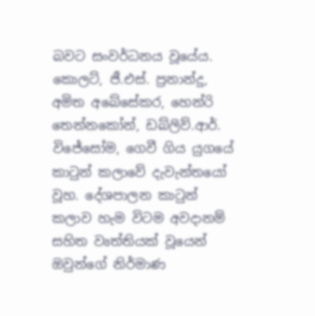බවට සංවර්ධනය වූයේය. කොලට්, ජී.එස්. ප්‍රනාන්දු, අමිත අබේසේකර, හෙන්රි තෙන්නකෝන්, ඩබ්ලිව්.ආර්. විජේසෝම, ගෙවී ගිය යුගයේ කාටුන් කලාවේ දැවැන්තයෝ වූහ. දේශපාලන කාටුන් කලාව හැම විටම අවදානම් සහිත වෘත්තියක් වූයෙන් ඔවුන්ගේ නිර්මාණ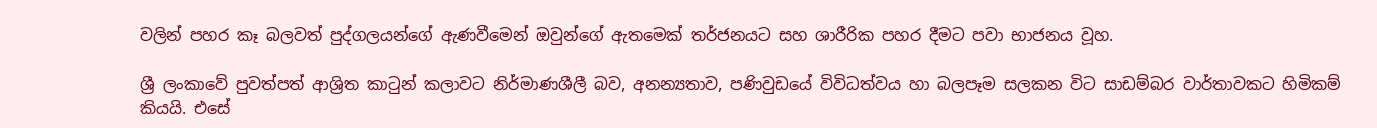වලින් පහර කෑ බලවත් පුද්ගලයන්ගේ ඇණවීමෙන් ඔවුන්ගේ ඇතමෙක් තර්ජනයට සහ ශාරීරික පහර දීමට පවා භාජනය වූහ.

ශ්‍රී ලංකාවේ පුවත්පත් ආශ්‍රිත කාටුන් කලාවට නිර්මාණශීලී බව, අනන්‍යතාව, පණිවුඩයේ විවිධත්වය හා බලපෑම සලකන විට සාඩම්බර වාර්තාවකට හිමිකම් කියයි. එසේ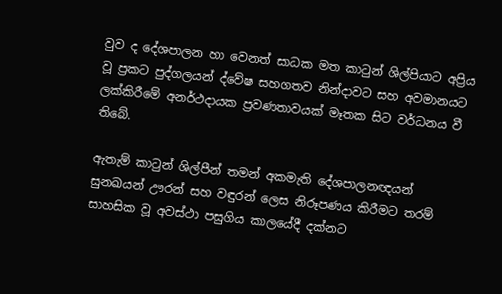වුව ද දේශපාලන හා වෙනත් සාධක මත කාටුන් ශිල්පියාට අප්‍රිය වූ ප්‍රකට පුද්ගලයන් ද්වේෂ සහගතව නින්දාවට සහ අවමානයට ලක්කිරීමේ අනර්ථදායක ප්‍රවණතාවයක් මෑතක සිට වර්ධනය වී තිබේ.

ඇතැම් කාටුන් ශිල්පීන් තමන් අකමැති දේශපාලනඥයන් සුනඛයන් ඌරන් සහ වඳුරන් ලෙස නිරූපණය කිරීමට තරම් සාහසික වූ අවස්ථා පසුගිය කාලයේදී දක්නට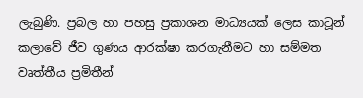ලැබුණි. ප්‍රබල හා පහසු ප්‍රකාශන මාධ්‍යයක් ලෙස කාටූන් කලාවේ ජීව ගුණය ආරක්ෂා කරගැනීමට හා සම්මත වෘත්තීය ප්‍රමිතීන්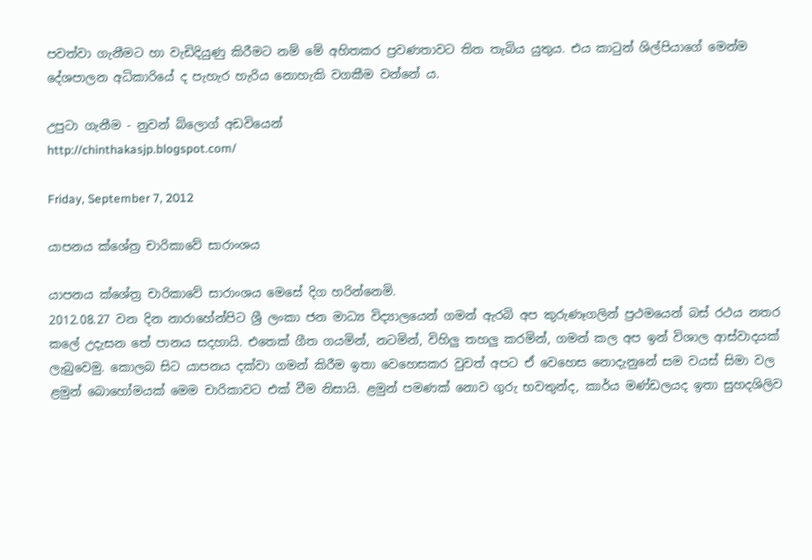පවත්වා ගැනීමට හා වැඩිදියුණු කිරීමට නම් මේ අහිතකර ප්‍රවණතාවට තිත තැබිය යුතුය. එය කාටුන් ශිල්පියාගේ මෙන්ම දේශපාලන අධිකාරියේ ද පැහැර හැරිය නොහැකි වගකීම වන්නේ ය.

උපුටා ගැනීම - නුවන් බ්ලොග් අඩවියෙන්
http://chinthakasjp.blogspot.com/

Friday, September 7, 2012

යාපනය ක්ශේත්‍ර චාරිකාවේ සාරාංශය

යාපනය ක්ශේත්‍ර චාරිකාවේ සාරාංශය මෙසේ දිග හරින්නෙමි.
2012.08.27 වන දින නාරාහේන්පිට ශ්‍රී ලංකා ජන මාධ්‍ය විද්‍යාලයෙන් ගමන් ඇරබි අප කුරුණෑගලින් ප්‍රථමයෙන් බස් රථය නතර කලේ උදැසන තේ පානය සදහායි. එතෙක් ගීත ගයමින්, නටමින්, විහිලු තහලු කරමින්, ගමන් කල අප ඉන් විශාල ආස්වාදයක් ලැබුවෙමු. කොලබ සිට යාපනය දක්වා ගමන් කිරීම ඉතා වෙහෙසකර වුවත් අපට ඒ වෙහෙස නොදැනුනේ සම වයස් සිමා වල ළමුන් බොහෝමයක් මෙම චාරිකාවට එක් වීම නිසායි. ළමුන් පමණක් නොව ගුරු භවතුන්ද, කාර්ය මණ්ඩලයද ඉතා සුහදශිලිව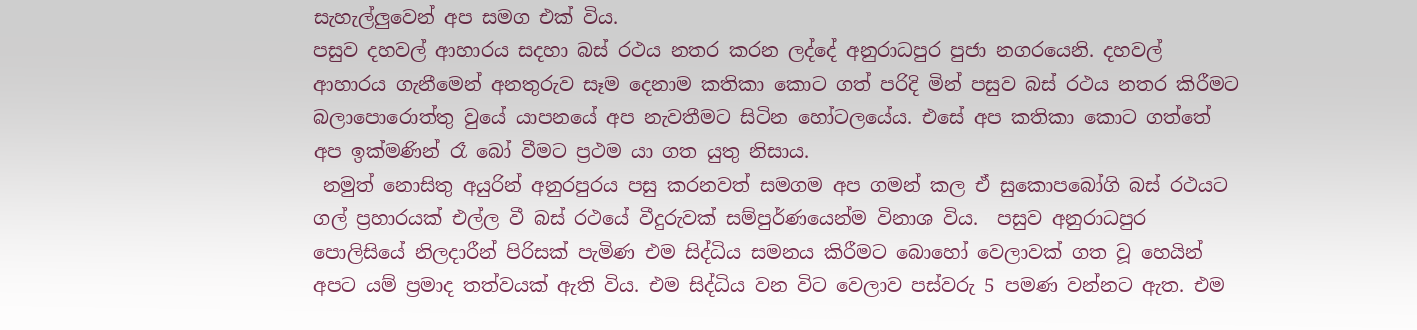සැහැල්ලුවෙන් අප සමග එක් විය.
පසුව දහවල් ආහාරය සදහා බස් රථය නතර කරන ලද්දේ අනුරාධපුර පුජා නගරයෙනි. දහවල් ආහාරය ගැනීමෙන් අනතුරුව සෑම දෙනාම කතිකා කොට ගත් පරිදි මින් පසුව බස් රථය නතර කිරීමට බලාපොරොත්තු වුයේ යාපනයේ අප නැවතීමට සිටින හෝටලයේය. එසේ අප කතිකා කොට ගත්තේ අප ඉක්මණින් රෑ බෝ වීමට ප්‍රථම යා ගත යුතු නිසාය.
 නමුත් නොසිතු අයුරින් අනුරපුරය පසු කරනවත් සමගම අප ගමන් කල ඒ සුකොපබෝගි බස් රථයට ගල් ප්‍රහාරයක් එල්ල වී බස් රථයේ වීදුරුවක් සම්පුර්ණයෙන්ම විනාශ විය.  පසුව අනුරාධපුර පොලිසියේ නිලදාරීන් පිරිසක් පැමිණ එම සිද්ධිය සමනය කිරීමට බොහෝ වෙලාවක් ගත වූ හෙයින් අපට යම් ප්‍රමාද තත්වයක් ඇති විය. එම සිද්ධිය වන විට වෙලාව පස්වරු 5 පමණ වන්නට ඇත. එම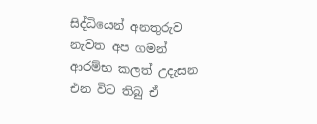සිද්ධියෙන් අනතුරුව නැවත අප ගමන් ආරම්භ කලත් උදැසන එන විට තිබු ඒ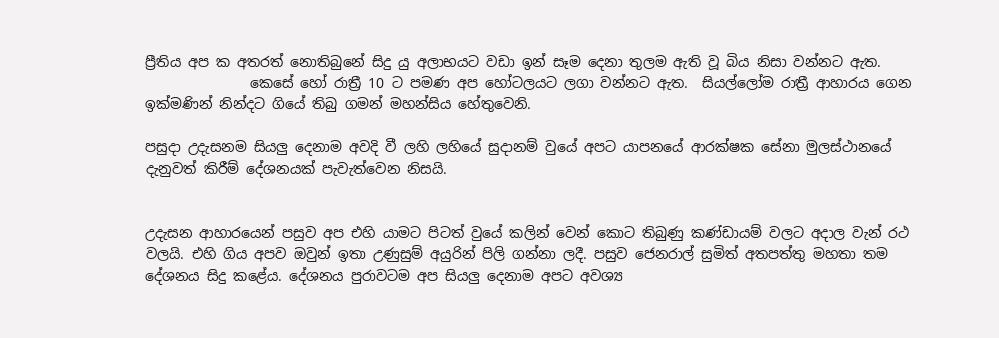ප්‍රීතිය අප ක අතරත් නොතිබුනේ සිදු යු අලාභයට වඩා ඉන් සෑම දෙනා තුලම ඇති වූ බිය නිසා වන්නට ඇත.
               කෙසේ හෝ රාත්‍රී 10 ට පමණ අප හෝටලයට ලගා වන්නට ඇත.  සියල්ලෝම රාත්‍රී ආහාරය ගෙන ඉක්මණින් නින්දට ගියේ තිබු ගමන් මහන්සිය හේතුවෙනි.

පසුදා උදැසනම සියලු දෙනාම අවදි වී ලහි ලහියේ සුදානම් වුයේ අපට යාපනයේ ආරක්ෂක සේනා මුලස්ථානයේ දැනුවත් කිරීම් දේශනයක් පැවැත්වෙන නිසයි.


උදැසන ආහාරයෙන් පසුව අප එහි යාමට පිටත් වුයේ කලින් වෙන් කොට තිබුණු කණ්ඩායම් වලට අදාල වැන් රථ වලයි. එහි ගිය අපව ඔවුන් ඉතා උණුසුම් අයුරින් පිලි ගන්නා ලදී. පසුව ජෙනරාල් සුමිත් අතපත්තු මහතා තම දේශනය සිදු කළේය. දේශනය පුරාවටම අප සියලු දෙනාම අපට අවශ්‍ය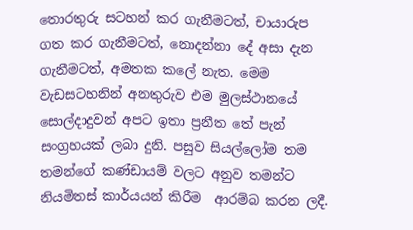තොරතුරු සටහන් කර ගැනීමටත්, චායාරුප ගත කර ගැනීමටත්, නොදන්නා දේ අසා දැන ගැනීමටත්, අමතක කලේ නැත. මෙම වැඩසටහනින් අනතුරුව එම මුලස්ථානයේ සොල්දාදුවන් අපට ඉතා ප්‍රනීත තේ පැන් සංග්‍රහයක් ලබා දුනි. පසුව සියල්ලෝම තම තමන්ගේ කණ්ඩායම් වලට අනුව තමන්ට නියමිතස් කාර්යයන් කිරීම  ආරම්බ කරන ලදී.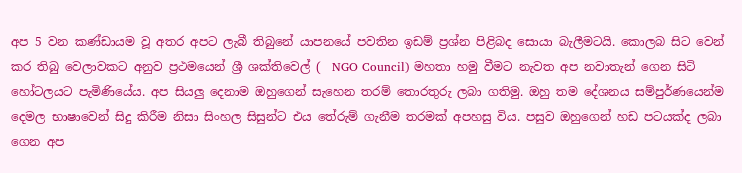අප 5 වන කණ්ඩායම වූ අතර අපට ලැබී තිබුනේ යාපනයේ පවතින ඉඩම් ප්‍රශ්න පිළිබද සොයා බැලීමටයි. කොලබ සිට වෙන් කර තිබු වෙලාවකට අනුව ප්‍රථමයෙන් ශ්‍රී ශක්තිවෙල් (  NGO Council) මහතා හමු වීමට නැවත අප නවාතැන් ගෙන සිටි හෝටලයට පැමිණියේය. අප සියලු දෙනාම ඔහුගෙන් සැහෙන තරම් තොරතුරු ලබා ගතිමු. ඔහු තම දේශනය සම්පුර්ණයෙන්ම දෙමල භාෂාවෙන් සිදු කිරීම නිසා සිංහල සිසුන්ට එය තේරුම් ගැනීම තරමක් අපහසු විය. පසුව ඔහුගෙන් හඩ පටයක්ද ලබා ගෙන අප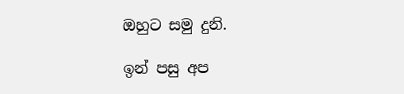ඔහුට සමු දුනි.

ඉන් පසු අප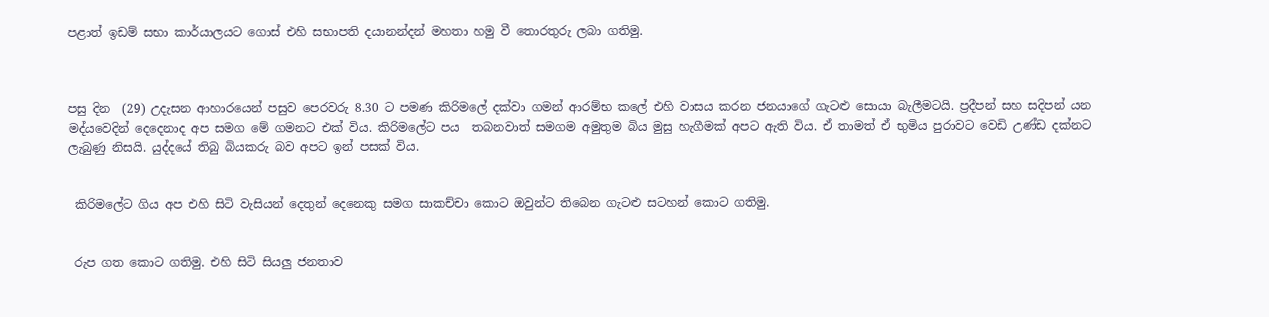පළාත් ඉඩම් සභා කාර්යාලයට ගොස් එහි සභාපති දයානන්දන් මහතා හමු වී තොරතුරු ලබා ගතිමු.



පසු දින  (29) උදැසන ආහාරයෙන් පසුව පෙරවරු 8.30 ට පමණ කිරිමලේ දක්වා ගමන් ආරම්භ කලේ එහි වාසය කරන ජනයාගේ ගැටළු සොයා බැලීමටයි. ප්‍රදීපන් සහ සදිපන් යන මද්යවෙදින් දෙදෙනාද අප සමග මේ ගමනට එක්‌ විය. කිරිමලේට පය  තබනවාත් සමගම අමුතුම බිය මුසු හැගීමක් අපට ඇති විය. ඒ තාමත් ඒ භුමිය පුරාවට වෙඩි උණ්ඩ දක්නට ලැබුණු නිසයි. යුද්දයේ තිබු බියකරු බව අපට ඉන් පසක් විය.


 කිරිමලේට ගිය අප එහි සිටි වැසියන් දෙතුන් දෙනෙකු සමග සාකච්චා කොට ඔවුන්ට තිබෙන ගැටළු සටහන් කොට ගතිමු.


 රුප ගත කොට ගතිමු. එහි සිටි සියලු ජනතාව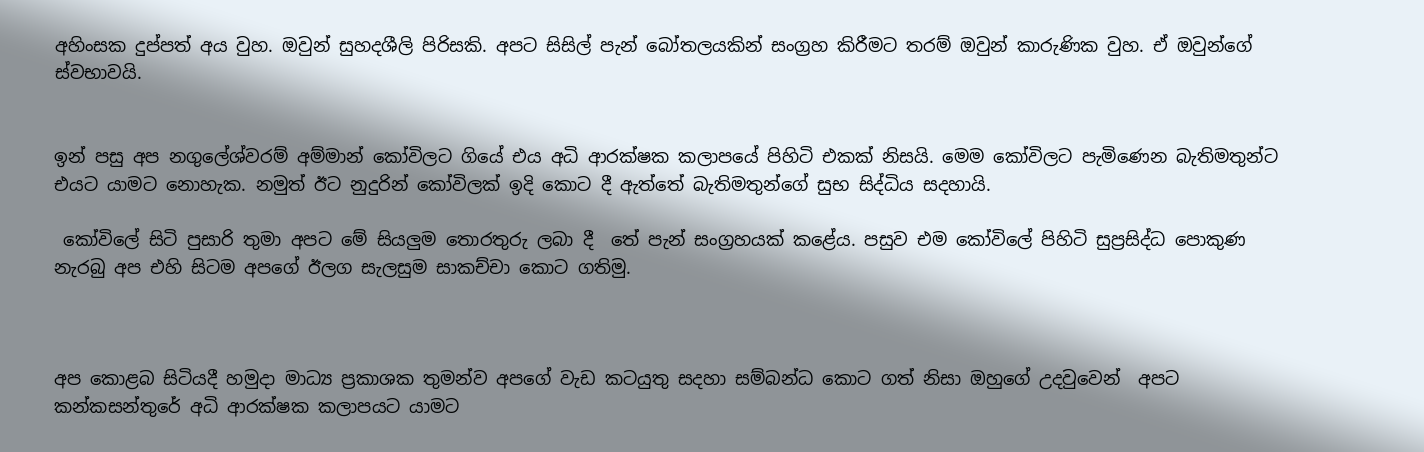අහිංසක දුප්පත් අය වුහ. ඔවුන් සුහදශීලි පිරිසකි. අපට සිසිල් පැන් බෝතලයකින් සංග්‍රහ කිරීමට තරම් ඔවුන් කාරුණික වුහ. ඒ ඔවුන්ගේ ස්වභාවයි.


ඉන් පසු අප නගුලේශ්වරම් අම්මාන් කෝවිලට ගියේ එය අධි ආරක්ෂක කලාපයේ පිහිටි එකක් නිසයි. මෙම කෝවිලට පැමිණෙන බැතිමතුන්ට එයට යාමට නොහැක. නමුත් ඊට නුදුරින් කෝවිලක් ඉදි කොට දී ඇත්තේ බැතිමතුන්ගේ සුභ සිද්ධිය සදහායි.

 කෝවිලේ සිටි පුසාරි තුමා අපට මේ සියලුම තොරතුරු ලබා දී  තේ පැන් සංග්‍රහයක් කළේය. පසුව එම කෝවිලේ පිහිටි සුප්‍රසිද්ධ පොකුණ නැරබු අප එහි සිටම අපගේ ඊලග සැලසුම සාකච්චා කොට ගතිමු.



අප කොළබ සිටියදී හමුදා මාධ්‍ය ප්‍රකාශක තුමන්ව අපගේ වැඩ කටයුතු සදහා සම්බන්ධ කොට ගත් නිසා ඔහුගේ උදවුවෙන්  අපට කන්කසන්තුරේ අධි ආරක්ෂක කලාපයට යාමට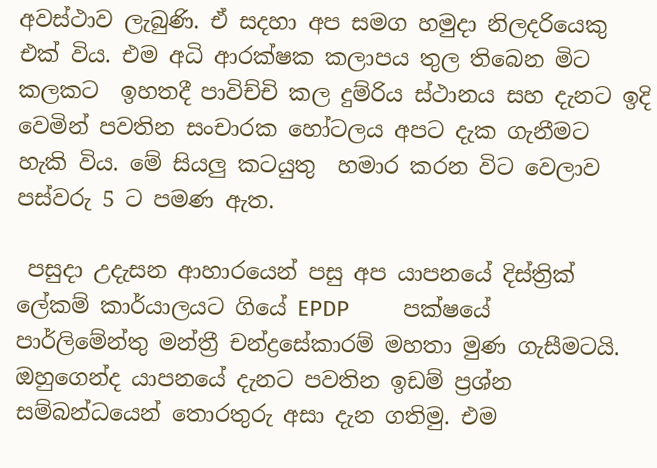අවස්ථාව ලැබුණි. ඒ සදහා අප සමග හමුදා නිලදරියෙකු එක්‌ විය. එම අධි ආරක්ෂක කලාපය තුල තිබෙන මිට කලකට  ඉහතදී පාවිච්චි කල දුම්රිය ස්ථානය සහ දැනට ඉදි වෙමින් පවතින සංචාරක හෝටලය අපට දැක ගැනීමට  හැකි විය. මේ සියලු කටයුතු  හමාර කරන විට වෙලාව පස්වරු 5 ට පමණ ඇත.

 පසුදා උදැසන ආහාරයෙන් පසු අප යාපනයේ දිස්ත්‍රික් ලේකම් කාර්යාලයට ගියේ EPDP         පක්ෂයේ පාර්ලිමේන්තු මන්ත්‍රී චන්ද්‍රසේකාරම් මහතා මුණ ගැසීමටයි. ඔහුගෙන්ද යාපනයේ දැනට පවතින ඉඩම් ප්‍රශ්න සම්බන්ධයෙන් තොරතුරු අසා දැන ගතිමු. එම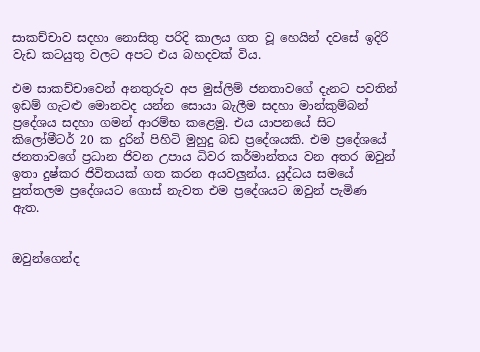සාකච්චාව සදහා නොසිතු පරිදි කාලය ගත වූ හෙයින් දවසේ ඉදිරි වැඩ කටයුතු වලට අපට එය බහදවක් විය.

එම සාකච්චාවෙන් අනතුරුව අප මුස්ලිම් ජනතාවගේ දැනට පවතින් ඉඩම් ගැටළු මොනවද යන්න සොයා බැලීම සදහා මාන්කුම්බන් ප්‍රදේශය සදහා ගමන් ආරම්භ කළෙමු. එය යාපනයේ සිට කිලෝමීටර් 20 ක දුරින් පිහිටි මුහුදු බඩ ප්‍රදේශයකි. එම ප්‍රදේශයේ ජනතාවගේ ප්‍රධාන ජිවන උපාය ධිවර කර්මාන්තය වන අතර ඔවුන් ඉතා දුෂ්කර ජිවිතයක් ගත කරන අයවලුන්ය. යුද්ධය සමයේ පුත්තලම ප්‍රදේශයට ගොස් නැවත එම ප්‍රදේශයට ඔවුන් පැමිණ ඇත.


ඔවුන්ගෙන්ද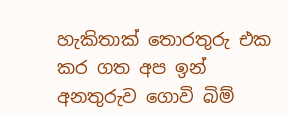හැකිතාක් තොරතුරු එක කර ගත අප ඉන් අනතුරුව ගොවි බිම්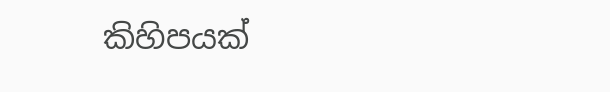කිහිපයක්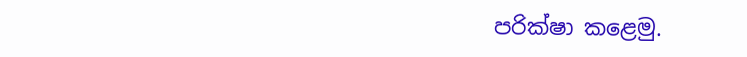පරික්ෂා කළෙමු.